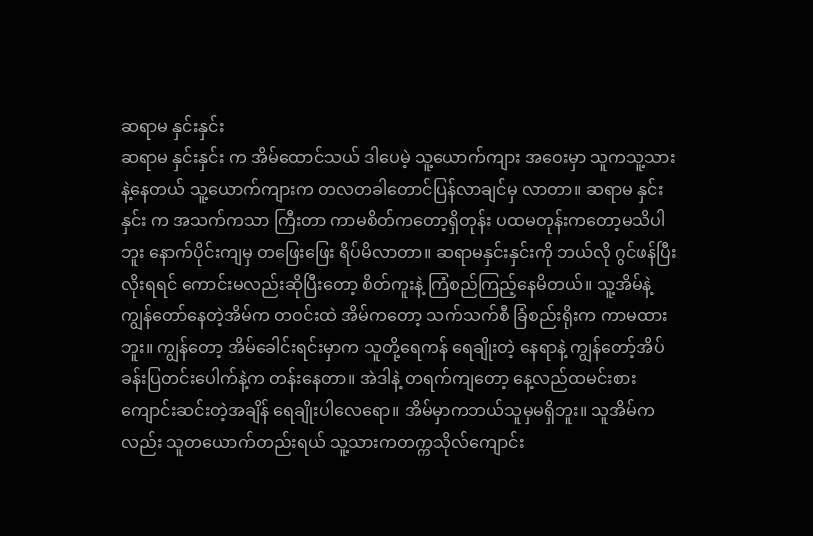ဆရာမ နှင်းနှင်း
ဆရာမ နှင်းနှင်း က အိမ်ထောင်သယ် ဒါပေမဲ့ သူ့ယောက်ကျား အဝေးမှာ သူကသူ့သားနဲ့နေတယ် သူ့ယောက်ကျားက တလတခါတောင်ပြန်လာချင်မှ လာတာ။ ဆရာမ နှင်းနှင်း က အသက်ကသာ ကြီးတာ ကာမစိတ်ကတော့ရှိတုန်း ပထမတုန်းကတော့မသိပါဘူး နောက်ပိုင်းကျမှ တဖြေးဖြေး ရိပ်မိလာတာ။ ဆရာမနှင်းနှင်းကို ဘယ်လို ဂွင်ဖန်ပြီး လိုးရရင် ကောင်းမလည်းဆိုပြီးတော့ စိတ်ကူးနဲ့ ကြံစည်ကြည့်နေမိတယ်။ သူ့အိမ်နဲ့ ကျွန်တော်နေတဲ့အိမ်က တဝင်းထဲ အိမ်ကတော့ သက်သက်စီ ခြံစည်းရိုးက ကာမထားဘူး။ ကျွန်တော့ အိမ်ခေါင်းရင်းမှာက သူတို့ရေကန် ရေချိုးတဲ့ နေရာနဲ့ ကျွန်တော့်အိပ်ခန်းပြတင်းပေါက်နဲ့က တန်းနေတာ။ အဲဒါနဲ့ တရက်ကျတော့ နေ့လည်ထမင်းစားကျောင်းဆင်းတဲ့အချိန် ရေချိုးပါလေရော။ အိမ်မှာကဘယ်သူမှမရှိဘူး။ သူအိမ်ကလည်း သူတယောက်တည်းရယ် သူ့သားကတက္ကသိုလ်ကျောင်း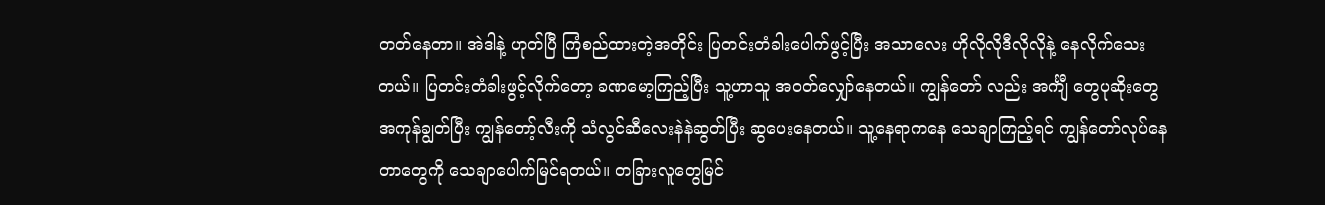တတ်နေတာ။ အဲဒါနဲ့ ဟုတ်ပြီ ကြံစည်ထားတဲ့အတိုင်း ပြတင်းတံခါးပေါက်ဖွင့်ပြီး အသာလေး ဟိုလိုလိုဒီလိုလိုနဲ့ နေလိုက်သေးတယ်။ ပြတင်းတံခါးဖွင့်လိုက်တော့ ခဏမော့ကြည့်ပြီး သူ့ဟာသူ အဝတ်လျှော်နေတယ်။ ကျွန်တော် လည်း အင်္ကျီ တွေပုဆိုးတွေအကုန်ချွတ်ပြီး ကျွန်တော့်လီးကို သံလွင်ဆီလေးနဲနဲဆွတ်ပြီး ဆွပေးနေတယ်။ သူ့နေရာကနေ သေချာကြည့်ရင် ကျွန်တော်လုပ်နေတာတွေကို သေချာပေါက်မြင်ရတယ်။ တခြားလူတွေမြင်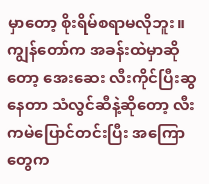မှာတော့ စိုးရိမ်စရာမလိုဘူး။ ကျွန်တော်က အခန်းထဲမှာဆိုတော့ အေးဆေး လီးကိုင်ပြီးဆွနေတာ သံလွင်ဆီနဲ့ဆိုတော့ လီးကမဲပြောင်တင်းပြီး အကြောတွေက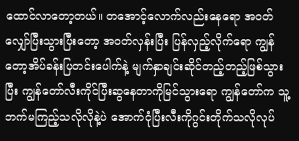ထောင်လာတော့တယ်။ တအောင့်လောက်လည်းနေရော အဝတ်လျှော်ပြီးသွားပြီးတော့ အဝတ်လှန်းပြီး ပြန်လှည့်လိုက်ရော ကျွန်တော့အိပ်ခန်းပြတင်းပေါက်နဲ့ မျက်နှာချင်းဆိုင်တည့်တည့်ဖြစ်သွားပြီး ကျွန်တော်လီးကိုင်ပြီးဆွနေတာကိုမြင်သွားရော ကျွန်တော်က သူ့ဘက်မကြည့်သလိုလိုနဲ့ပဲ အောက်ငုံပြီးလီးကိုဂွင်းတိုက်သလိုလုပ်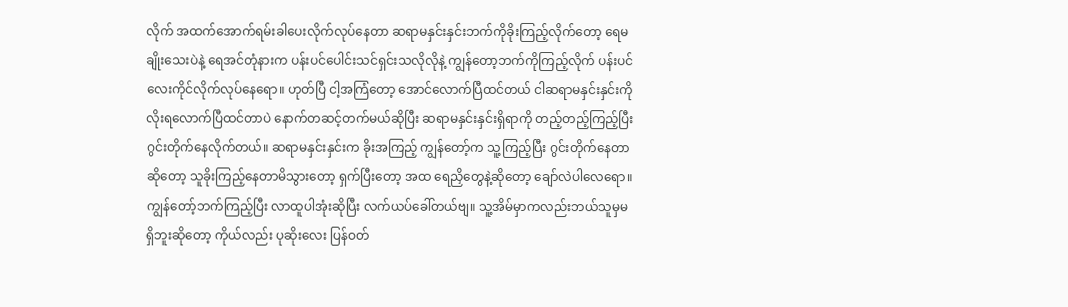လိုက် အထက်အောက်ရမ်းခါပေးလိုက်လုပ်နေတာ ဆရာမနှင်းနှင်းဘက်ကိုခိုးကြည့်လိုက်တော့ ရေမချိုးသေးပဲနဲ့ ရေအင်တုံနားက ပန်းပင်ပေါင်းသင်ရှင်းသလိုလိုနဲ့ ကျွန်တော့ဘက်ကိုကြည့်လိုက် ပန်းပင်လေးကိုင်လိုက်လုပ်နေရော။ ဟုတ်ပြီ ငါ့အကြံတော့ အောင်လောက်ပြီထင်တယ် ငါဆရာမနှင်းနှင်းကို လိုးရလောက်ပြီထင်တာပဲ နောက်တဆင့်တက်မယ်ဆိုပြီး ဆရာမနှင်းနှင်းရှိရာကို တည့်တည့်ကြည့်ပြီး ဂွင်းတိုက်နေလိုက်တယ်။ ဆရာမနှင်းနှင်းက ခိုးအကြည့် ကျွန်တော့်က သူ့ကြည့်ပြီး ဂွင်းတိုက်နေတာဆိုတော့ သူခိုးကြည့်နေတာမိသွားတော့ ရှက်ပြီးတော့ အထ ရေညှိတွေနဲ့ဆိုတော့ ချော်လဲပါလေရော။ ကျွန်တော့်ဘက်ကြည့်ပြီး လာထူပါအုံးဆိုပြီး လက်ယပ်ခေါ်တယ်ဗျ။ သူ့အိမ်မှာကလည်းဘယ်သူမှမရှိဘူးဆိုတော့ ကိုယ်လည်း ပုဆိုးလေး ပြန်ဝတ်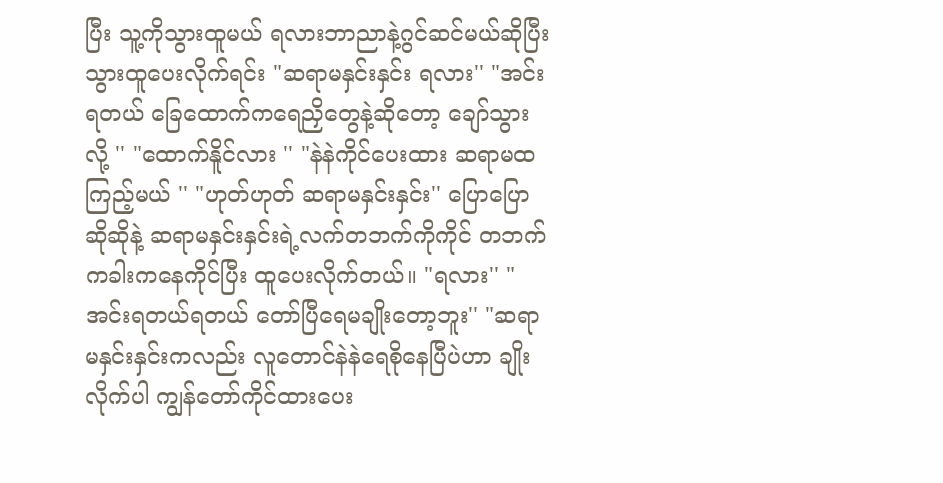ပြီး သူ့ကိုသွားထူမယ် ရလားဘာညာနဲ့ဂွင်ဆင်မယ်ဆိုပြီး သွားထူပေးလိုက်ရင်း "ဆရာမနှင်းနှင်း ရလား'' "အင်း ရတယ် ခြေထောက်ကရေညှိတွေနဲ့ဆိုတော့ ချော်သွားလို့ '' "ထောက်နိူင်လား '' "နဲနဲကိုင်ပေးထား ဆရာမထကြည့်မယ် '' "ဟုတ်ဟုတ် ဆရာမနှင်းနှင်း'' ပြောပြောဆိုဆိုနဲ့ ဆရာမနှင်းနှင်းရဲ့လက်တဘက်ကိုကိုင် တဘက်ကခါးကနေကိုင်ပြီး ထူပေးလိုက်တယ်။ "ရလား'' "အင်းရတယ်ရတယ် တော်ပြီရေမချိုးတော့ဘူး'' "ဆရာမနှင်းနှင်းကလည်း လူတောင်နဲနဲရေစိုနေပြီပဲဟာ ချိုးလိုက်ပါ ကျွန်တော်ကိုင်ထားပေး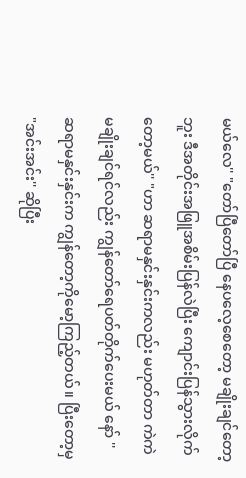မယ်လေ'' "တော်ပြီတော်ပြီ နေပလေ့စေတော့ မချိုးချင်တော့ဘူး ဒီအတိုင်းအဖြူအစိမ်းပြန်လဲပြီး ကျောင်းပြန်သွားလိုက်တော့မယ်'' "ဟာ ဆရာမနှင်းနှင်းကလည်း မဟုတ်တာ ကဲကဲ မချိုးချင်ရင်လည်း ကျွန်တော်ရေပတ်တိုက်ပေးမယ် နော် '' ဆရာမနှင်းနှင်းက ကျွန်တော့ကိုမော့ကြည့်တယ်။ ပြီးတော့မှ "အင်းအင်း'' ဆိုပြီး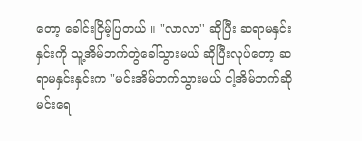တော့ ခေါင်းငြိမ့်ပြတယ် ။ "လာလာ'' ဆိုပြီး ဆရာမနှင်းနှင်းကို သူ့အိမ်ဘက်တွဲခေါ်သွားမယ် ဆိုပြီးလုပ်တော့ ဆရာမနှင်းနှင်းက "မင်းအိမ်ဘက်သွားမယ် ငါ့အိမ်ဘက်ဆို မင်းရေ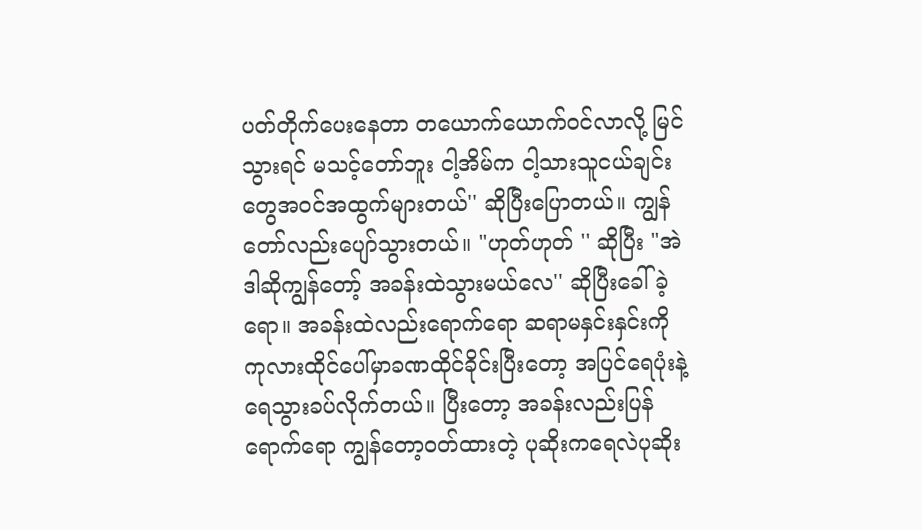ပတ်တိုက်ပေးနေတာ တယောက်ယောက်ဝင်လာလို့ မြင်သွားရင် မသင့်တော်ဘူး ငါ့အိမ်က ငါ့သားသူငယ်ချင်းတွေအဝင်အထွက်များတယ်'' ဆိုပြီးပြောတယ်။ ကျွန်တော်လည်းပျော်သွားတယ်။ "ဟုတ်ဟုတ် '' ဆိုပြီး "အဲဒါဆိုကျွန်တော့် အခန်းထဲသွားမယ်လေ'' ဆိုပြီးခေါ်ခဲ့ရော။ အခန်းထဲလည်းရောက်ရော ဆရာမနှင်းနှင်းကို ကုလားထိုင်ပေါ်မှာခဏထိုင်ခိုင်းပြီးတော့ အပြင်ရေပုံးနဲ့ရေသွားခပ်လိုက်တယ်။ ပြီးတော့ အခန်းလည်းပြန်ရောက်ရော ကျွန်တော့ဝတ်ထားတဲ့ ပုဆိုးကရေလဲပုဆိုး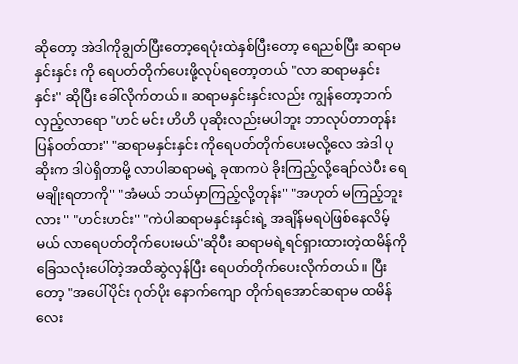ဆိုတော့ အဲဒါကိုချွတ်ပြီးတော့ရေပုံးထဲနှစ်ပြီးတော့ ရေညစ်ပြီး ဆရာမနှင်းနှင်း ကို ရေပတ်တိုက်ပေးဖို့လုပ်ရတော့တယ် "လာ ဆရာမနှင်းနှင်း'' ဆိုပြီး ခေါ်လိုက်တယ်။ ဆရာမနှင်းနှင်းလည်း ကျွန်တော့ဘက်လှည့်လာရော "ဟင် မင်း ဟိဟိ ပုဆိုးလည်းမပါဘူး ဘာလုပ်တာတုန်းပြန်ဝတ်ထား'' "ဆရာမနှင်းနှင်း ကိုရေပတ်တိုက်ပေးမလို့လေ အဲဒါ ပုဆိုးက ဒါပဲရှိတာမို့ လာပါဆရာမရဲ့ ခုဏကပဲ ခိုးကြည့်လို့ချော်လဲပီး ရေမချိုးရတာကို'' "အံမယ် ဘယ်မှာကြည့်လို့တုန်း'' "အဟုတ် မကြည့်ဘူးလား '' "ဟင်းဟင်း'' "ကဲပါဆရာမနှင်းနှင်းရဲ့ အချိန်မရပဲဖြစ်နေလိမ့်မယ် လာရေပတ်တိုက်ပေးမယ်''ဆိုပီး ဆရာမရဲ့ရင်ရှားထားတဲ့ထမိန်ကို ခြေသလုံးပေါ်တဲ့အထိဆွဲလှန်ပြီး ရေပတ်တိုက်ပေးလိုက်တယ်။ ပြီးတော့ "အပေါ်ပိုင်း ဂုတ်ပိုး နောက်ကျော တိုက်ရအောင်ဆရာမ ထမိန်လေး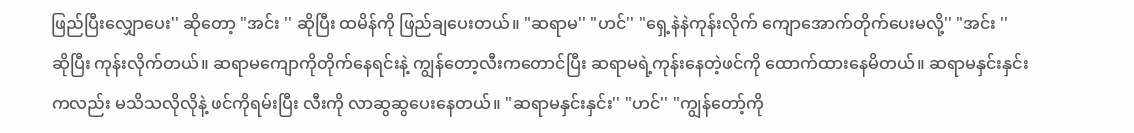ဖြည်ပြီးလျှောပေး'' ဆိုတော့ "အင်း '' ဆိုပြီး ထမိန်ကို ဖြည်ချပေးတယ်။ "ဆရာမ'' "ဟင်'' "ရှေ့နဲနဲကုန်းလိုက် ကျောအောက်တိုက်ပေးမလို့'' "အင်း '' ဆိုပြီး ကုန်းလိုက်တယ်။ ဆရာမကျောကိုတိုက်နေရင်းနဲ့ ကျွန်တော့လီးကတောင်ပြီး ဆရာမရဲ့ကုန်းနေတဲ့ဖင်ကို ထောက်ထားနေမိတယ်။ ဆရာမနှင်းနှင်း ကလည်း မသိသလိုလိုနဲ့ ဖင်ကိုရမ်းပြီး လီးကို လာဆွဆွပေးနေတယ်။ "ဆရာမနှင်းနှင်း'' "ဟင်'' "ကျွန်တော့်ကို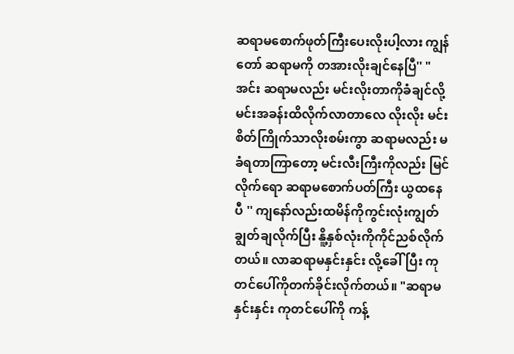ဆရာမစောက်ဖုတ်ကြီးပေးလိုးပါ့လား ကျွန်တော် ဆရာမကို တအားလိုးချင်နေပြီ'' "အင်း ဆရာမလည်း မင်းလိုးတာကိုခံချင်လို့ မင်းအခန်းထိလိုက်လာတာလေ လိုးလိုး မင်းစိတ်ကြိုက်သာလိုးစမ်းကွာ ဆရာမလည်း မခံရတာကြာတော့ မင်းလီးကြီးကိုလည်း မြင်လိုက်ရော ဆရာမစောက်ပတ်ကြီး ယွထနေပီ '' ကျနော်လည်းထမိန်ကိုကွင်းလုံးကျွတ်ချွတ်ချလိုက်ပြီး နိူ့နှစ်လုံးကိုကိုင်ညစ်လိုက်တယ်။ လာဆရာမနှင်းနှင်း လို့ခေါ်ပြီး ကုတင်ပေါ်ကိုတက်ခိုင်းလိုက်တယ်။ "ဆရာမနှင်းနှင်း ကုတင်ပေါ်ကို ကန့်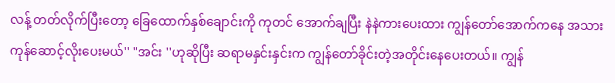လန့် တတ်လိုက်ပြီးတော့ ခြေထောက်နှစ်ချောင်းကို ကုတင် အောက်ချပြီး နဲနဲကားပေးထား ကျွန်တော်အောက်ကနေ အသားကုန်ဆောင့်လိုးပေးမယ်'' "အင်း ''ဟုဆိုပြီး ဆရာမနှင်းနှင်းက ကျွန်တော်ခိုင်းတဲ့အတိုင်းနေပေးတယ်။ ကျွန်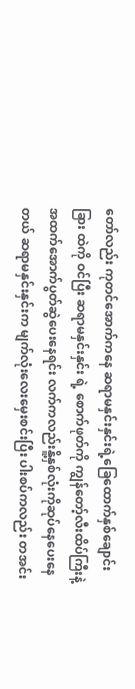တော်လည်း ကုတင်အောက်ကနေ ဆရာမနှင်းနှင်းရဲ့ခြေထောက်နှစ်ချောင်းခြား ထဲကို ဝင်ပြီး ဆရာမနှင်းနှင်း ရဲ့ စောက်ဖုတ်ကို ကျွန်တော့်လီးထိပ်ကြီးနဲ့ အထက်အောက်ပွတ်ဆွဲပေးနေရင်း လက်ကလည်းနိူ့နှစ်လုံးကိုဆုပ်နေပေးနေတယ် ဆရာမနှင်းနှင်းက မျက်လုံးလေးမှေးစင်းပြီး ပါးစပ်ကလည်း တအင်း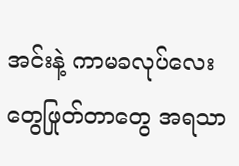အင်းနဲ့ ကာမခလုပ်လေးတွေဖြုတ်တာတွေ အရသာ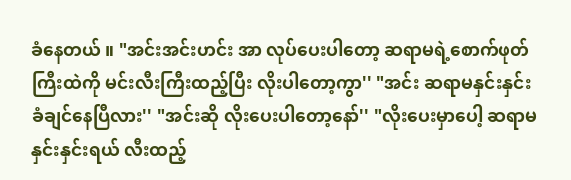ခံနေတယ် ။ "အင်းအင်းဟင်း အာ လုပ်ပေးပါတော့ ဆရာမရဲ့စောက်ဖုတ်ကြီးထဲကို မင်းလီးကြီးထည့်ပြီး လိုးပါတော့ကွာ'' "အင်း ဆရာမနှင်းနှင်း ခံချင်နေပြီလား'' "အင်းဆို လိုးပေးပါတော့နော်'' "လိုးပေးမှာပေါ့ ဆရာမနှင်းနှင်းရယ် လီးထည့်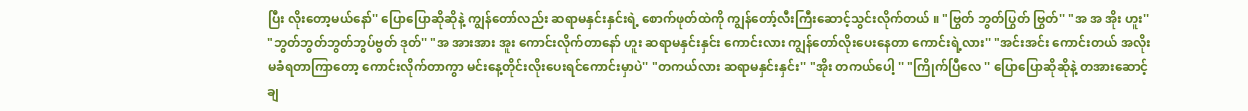ပြီး လိုးတော့မယ်နော်'' ပြောပြောဆိုဆိုနဲ့ ကျွန်တော်လည်း ဆရာမနှင်းနှင်းရဲ့ စောက်ဖုတ်ထဲကို ကျွန်တော့်လီးကြီးဆောင့်သွင်းလိုက်တယ် ။ "ဗြွတ် ဘွတ်ပြွတ် ဗြွတ်'' "အ အ အိုး ဟူး'' "ဘွတ်ဘွတ်ဘွတ်ဘွပ်ဗွတ် ဒုတ်'' "အ အားအား အူး ကောင်းလိုက်တာနော် ဟူး ဆရာမနှင်းနှင်း ကောင်းလား ကျွန်တော်လိုးပေးနေတာ ကောင်းရဲ့လား'' "အင်းအင်း ကောင်းတယ် အလိုးမခံရတာကြာတော့ ကောင်းလိုက်တာကွာ မင်းနေ့တိုင်းလိုးပေးရင်ကောင်းမှာပဲ'' "တကယ်လား ဆရာမနှင်းနှင်း'' "အိုး တကယ်ပေါ့ '' "ကြိုက်ပြီလေ '' ပြောပြောဆိုဆိုနဲ့ တအားဆောင့်ချ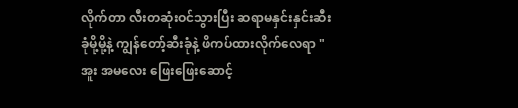လိုက်တာ လီးတဆုံးဝင်သွားပြီး ဆရာမနှင်းနှင်းဆီးခုံမို့မို့နဲ့ ကျွန်တော့်ဆီးခုံနဲ့ ဖိကပ်ထားလိုက်လေရာ "အူး အမလေး ဖြေးဖြေးဆောင့်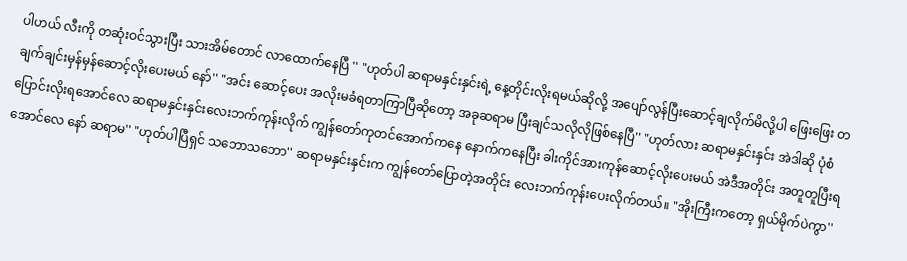ပါဟယ် လီးကို တဆုံးဝင်သွားပြီး သားအိမ်တောင် လာထောက်နေပြီ '' "ဟုတ်ပါ ဆရာမနှင်းနှင်းရဲ့ နေ့တိုင်းလိုးရမယ်ဆိုလို့ အပျော်လွန်ပြီးဆောင့်ချလိုက်မိလို့ပါ ဖြေးဖြေး တချက်ချင်းမှန်မှန်ဆောင့်လိုးပေးမယ် နော်'' "အင်း ဆောင့်ပေး အလိုးမခံရတာကြာပြီဆိုတော့ အခုဆရာမ ပြီးချင်သလိုလိုဖြစ်နေပြီ'' "ဟုတ်လား ဆရာမနှင်းနှင်း အဲဒါဆို ပုံစံပြောင်းလိုးရအောင်လေ ဆရာမနှင်းနှင်းလေးဘက်ကုန်းလိုက် ကျွန်တော်ကုတင်အောက်ကနေ နောက်ကနေပြီး ခါးကိုင်အားကုန်ဆောင့်လိုးပေးမယ် အဲဒီအတိုင်း အတူတူပြီးရအောင်လေ နော် ဆရာမ'' "ဟုတ်ပါပြီရှင် သဘောသဘော'' ဆရာမနှင်းနှင်းက ကျွန်တော်ပြောတဲ့အတိုင်း လေးဘက်ကုန်းပေးလိုက်တယ်။ "အိုးကြီးကတော့ ရှယ်မိုက်ပဲကွာ''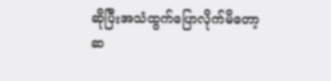ဆိုပြီးအသံထွက်ပြောလိုက်မိတော့ ဆ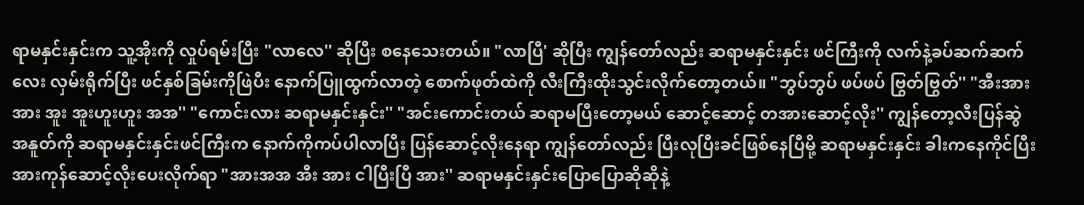ရာမနှင်းနှင်းက သူ့အိုးကို လှုပ်ရမ်းပြီး "လာလေ'' ဆိုပြီး စနေသေးတယ်။ "လာပြီ' ဆိုပြီး ကျွန်တော်လည်း ဆရာမနှင်းနှင်း ဖင်ကြီးကို လက်နဲ့ခပ်ဆက်ဆက်လေး လှမ်းရိုက်ပြီး ဖင်နှစ်ခြမ်းကိုဖြဲပီး နောက်ပြူထွက်လာတဲ့ စောက်ဖုတ်ထဲကို လီးကြီးထိုးသွင်းလိုက်တော့တယ်။ "ဘွပ်ဘွပ် ဖပ်ဖပ် ဗြွတ်ဗြွတ်'' "အီးအားအား အူး အူးဟူးဟူး အအ'' "ကောင်းလား ဆရာမနှင်းနှင်း'' "အင်းကောင်းတယ် ဆရာမပြီးတော့မယ် ဆောင့်ဆောင့် တအားဆောင့်လိုး'' ကျွန်တော့လီးပြန်ဆွဲအနူတ်ကို ဆရာမနှင်းနှင်းဖင်ကြီးက နောက်ကိုကပ်ပါလာပြီး ပြန်ဆောင့်လိုးနေရာ ကျွန်တော်လည်း ပြီးလုပြီးခင်ဖြစ်နေပြီမို့ ဆရာမနှင်းနှင်း ခါးကနေကိုင်ပြီး အားကုန်ဆောင့်လိုးပေးလိုက်ရာ "အားအအ အီး အား ငါပြီးပြီ အား'' ဆရာမနှင်းနှင်းပြောပြောဆိုဆိုနဲ့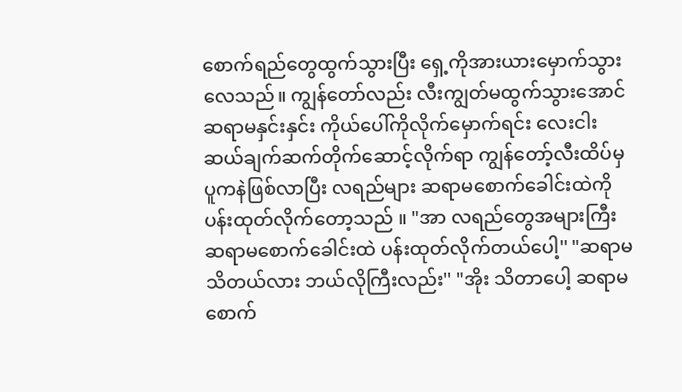စောက်ရည်တွေထွက်သွားပြီး ရှေ့ကိုအားယားမှောက်သွားလေသည်။ ကျွန်တော်လည်း လီးကျွတ်မထွက်သွားအောင် ဆရာမနှင်းနှင်း ကိုယ်ပေါ်ကိုလိုက်မှောက်ရင်း လေးငါးဆယ်ချက်ဆက်တိုက်ဆောင့်လိုက်ရာ ကျွန်တော့်လီးထိပ်မှပူကနဲဖြစ်လာပြီး လရည်များ ဆရာမစောက်ခေါင်းထဲကို ပန်းထုတ်လိုက်တော့သည် ။ "အာ လရည်တွေအများကြီး ဆရာမစောက်ခေါင်းထဲ ပန်းထုတ်လိုက်တယ်ပေါ့'' "ဆရာမသိတယ်လား ဘယ်လိုကြီးလည်း'' "အိုး သိတာပေါ့ ဆရာမစောက်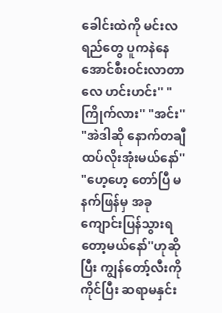ခေါင်းထဲကို မင်းလရည်တွေ ပူကနဲနေအောင်စီးဝင်းလာတာလေ ဟင်းဟင်း'' "ကြိုက်လား'' "အင်း'' "အဲဒါဆို နောက်တချီထပ်လိုးအုံးမယ်နော်'' "ဟေ့ဟေ့ တော်ပြီ မနက်ဖြန်မှ အခုကျောင်းပြန်သွားရတော့မယ်နော်''ဟုဆိုပြီး ကျွန်တော့်လီးကို ကိုင်ပြီး ဆရာမနှင်း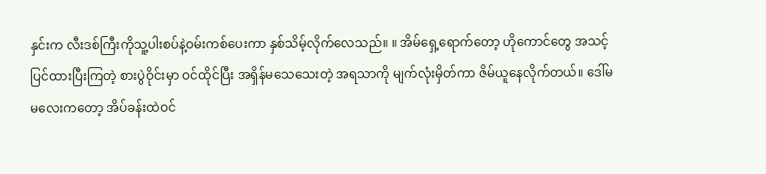နှင်းက လီးဒစ်ကြီးကိုသူ့ပါးစပ်နဲ့ဝမ်းကစ်ပေးကာ နှစ်သိမ့်လိုက်လေသည်။ ။ အိမ်ရှေ့ရောက်တော့ ဟိုကောင်တွေ အသင့်ပြင်ထားပြီးကြတဲ့ စားပွဲဝိုင်းမှာ ဝင်ထိုင်ပြီး အရှိန်မသေသေးတဲ့ အရသာကို မျက်လုံးမှိတ်ကာ ဇိမ်ယူနေလိုက်တယ်။ ဒေါ်မမလေးကတော့ အိပ်ခန်းထဲဝင်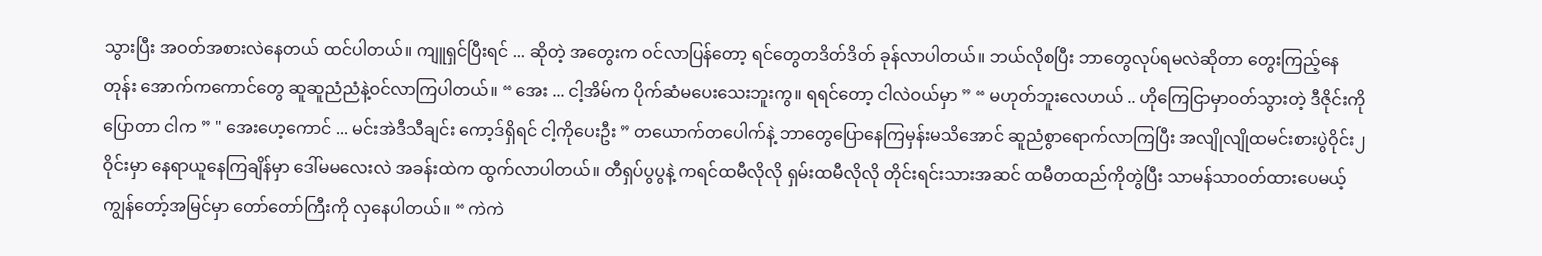သွားပြီး အဝတ်အစားလဲနေတယ် ထင်ပါတယ်။ ကျူရှင်ပြီးရင် ... ဆိုတဲ့ အတွေးက ဝင်လာပြန်တော့ ရင်တွေတဒိတ်ဒိတ် ခုန်လာပါတယ်။ ဘယ်လိုစပြီး ဘာတွေလုပ်ရမလဲဆိုတာ တွေးကြည့်နေတုန်း အောက်ကကောင်တွေ ဆူဆူညံညံနဲ့ဝင်လာကြပါတယ်။ “ အေး ... ငါ့အိမ်က ပိုက်ဆံမပေးသေးဘူးကွ။ ရရင်တော့ ငါလဲဝယ်မှာ ” “ မဟုတ်ဘူးလေဟယ် .. ဟိုကြေငြာမှာဝတ်သွားတဲ့ ဒီဇိုင်းကိုပြောတာ ငါက ” " အေးဟေ့ကောင် ... မင်းအဲဒီသီချင်း ကော့ဒ်ရှိရင် ငါ့ကိုပေးဦး ” တယောက်တပေါက်နဲ့ ဘာတွေပြောနေကြမှန်းမသိအောင် ဆူညံစွာရောက်လာကြပြီး အလျိုလျိုထမင်းစားပွဲဝိုင်း၂ ဝိုင်းမှာ နေရာယူနေကြချိန်မှာ ဒေါ်မမလေးလဲ အခန်းထဲက ထွက်လာပါတယ်။ တီရှပ်ပွပွနဲ့ ကရင်ထမီလိုလို ရှမ်းထမီလိုလို တိုင်းရင်းသားအဆင် ထမီတထည်ကိုတွဲပြီး သာမန်သာဝတ်ထားပေမယ့် ကျွန်တော့်အမြင်မှာ တော်တော်ကြီးကို လှနေပါတယ်။ “ ကဲကဲ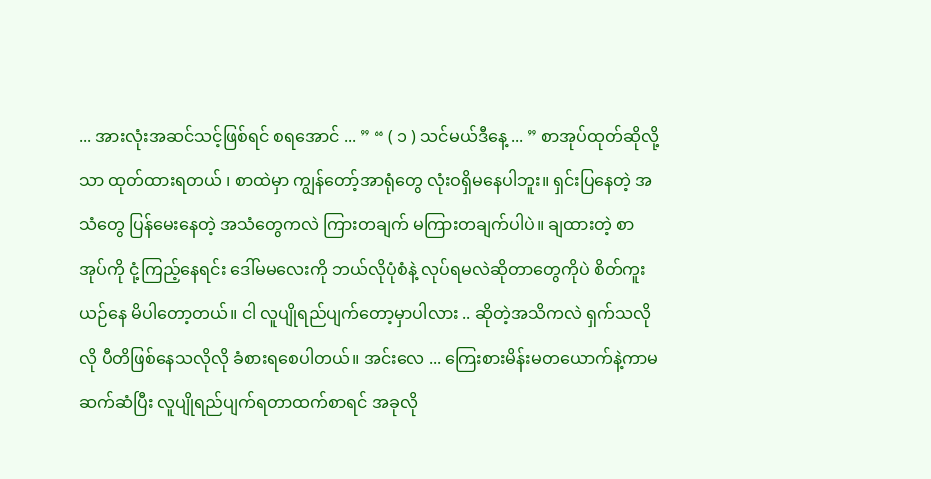... အားလုံးအဆင်သင့်ဖြစ်ရင် စရအောင် ... ” “ ( ၁ ) သင်မယ်ဒီနေ့ ... ” စာအုပ်ထုတ်ဆိုလို့သာ ထုတ်ထားရတယ် ၊ စာထဲမှာ ကျွန်တော့်အာရုံတွေ လုံးဝရှိမနေပါဘူး။ ရှင်းပြနေတဲ့ အသံတွေ ပြန်မေးနေတဲ့ အသံတွေကလဲ ကြားတချက် မကြားတချက်ပါပဲ။ ချထားတဲ့ စာအုပ်ကို ငုံ့ကြည့်နေရင်း ဒေါ်မမလေးကို ဘယ်လိုပုံစံနဲ့ လုပ်ရမလဲဆိုတာတွေကိုပဲ စိတ်ကူးယဉ်နေ မိပါတော့တယ်။ ငါ လူပျိုရည်ပျက်တော့မှာပါလား .. ဆိုတဲ့အသိကလဲ ရှက်သလိုလို ပီတိဖြစ်နေသလိုလို ခံစားရစေပါတယ်။ အင်းလေ ... ကြေးစားမိန်းမတယောက်နဲ့ကာမဆက်ဆံပြီး လူပျိုရည်ပျက်ရတာထက်စာရင် အခုလို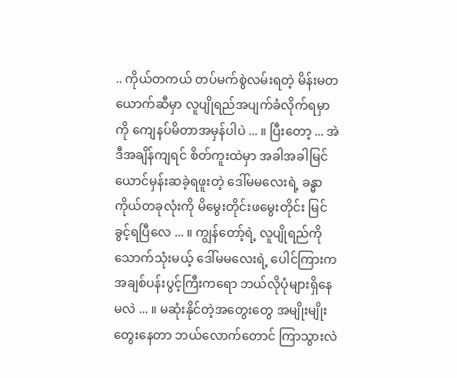.. ကိုယ်တကယ် တပ်မက်စွဲလမ်းရတဲ့ မိန်းမတယောက်ဆီမှာ လူပျိုရည်အပျက်ခံလိုက်ရမှာကို ကျေနပ်မိတာအမှန်ပါပဲ ... ။ ပြီးတော့ ... အဲဒီအချိန်ကျရင် စိတ်ကူးထဲမှာ အခါအခါမြင်ယောင်မှန်းဆခဲ့ရဖူးတဲ့ ဒေါ်မမလေးရဲ့ ခန္ဓာကိုယ်တခုလုံးကို မိမွေးတိုင်းဖမွေးတိုင်း မြင်ခွင့်ရပြီလေ ... ။ ကျွန်တော့်ရဲ့ လူပျိုရည်ကို သောက်သုံးမယ့် ဒေါ်မမလေးရဲ့ ပေါင်ကြားက အချစ်ပန်းပွင့်ကြီးကရော ဘယ်လိုပုံများရှိနေမလဲ ... ။ မဆုံးနိုင်တဲ့အတွေးတွေ အမျိုးမျိုးတွေးနေတာ ဘယ်လောက်တောင် ကြာသွားလဲ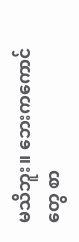မသိဘူး။ ဘေးကကောင်တွေ စာ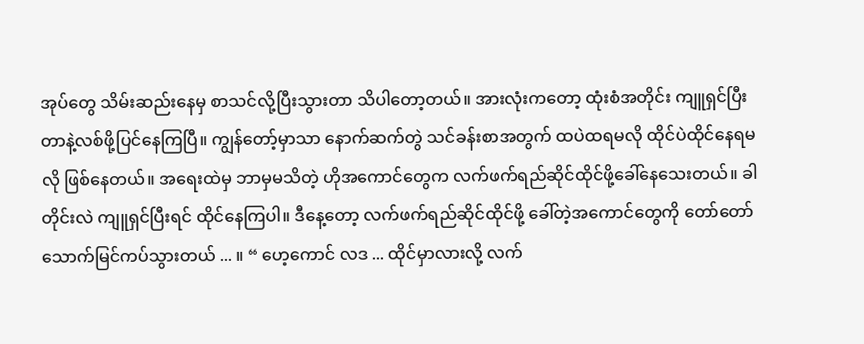အုပ်တွေ သိမ်းဆည်းနေမှ စာသင်လို့ပြီးသွားတာ သိပါတော့တယ်။ အားလုံးကတော့ ထုံးစံအတိုင်း ကျူရှင်ပြီးတာနဲ့လစ်ဖို့ပြင်နေကြပြီ။ ကျွန်တော့်မှာသာ နောက်ဆက်တွဲ သင်ခန်းစာအတွက် ထပဲထရမလို ထိုင်ပဲထိုင်နေရမလို ဖြစ်နေတယ်။ အရေးထဲမှ ဘာမှမသိတဲ့ ဟိုအကောင်တွေက လက်ဖက်ရည်ဆိုင်ထိုင်ဖို့ခေါ်နေသေးတယ်။ ခါတိုင်းလဲ ကျူရှင်ပြီးရင် ထိုင်နေကြပါ။ ဒီနေ့တော့ လက်ဖက်ရည်ဆိုင်ထိုင်ဖို့ ခေါ်တဲ့အကောင်တွေကို တော်တော်သောက်မြင်ကပ်သွားတယ် ... ။ “ ဟေ့ကောင် လဒ ... ထိုင်မှာလားလို့ လက်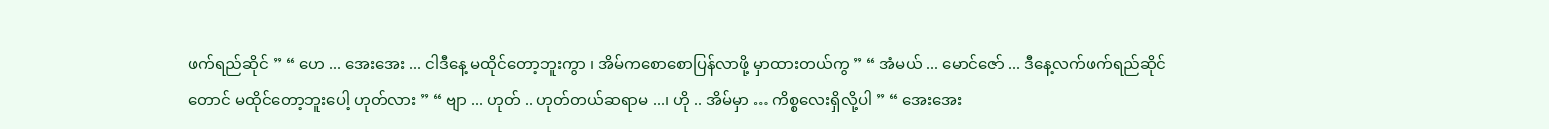ဖက်ရည်ဆိုင် ” “ ဟေ ... အေးအေး ... ငါဒီနေ့ မထိုင်တော့ဘူးကွာ ၊ အိမ်ကစောစောပြန်လာဖို့ မှာထားတယ်ကွ ” “ အံမယ် ... မောင်ဇော် ... ဒီနေ့လက်ဖက်ရည်ဆိုင်တောင် မထိုင်တော့ဘူးပေါ့ ဟုတ်လား ” “ ဗျာ ... ဟုတ် .. ဟုတ်တယ်ဆရာမ ...၊ ဟို .. အိမ်မှာ … ကိစ္စလေးရှိလို့ပါ ” “ အေးအေး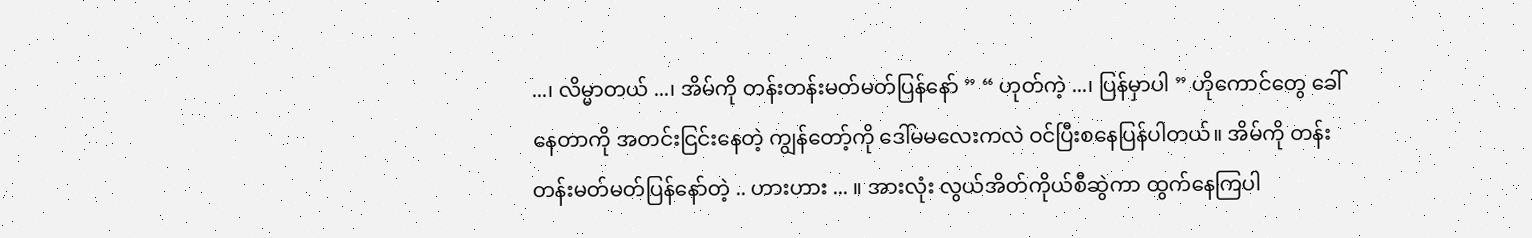...၊ လိမ္မာတယ် ...၊ အိမ်ကို တန်းတန်းမတ်မတ်ပြန်နော် ” “ ဟုတ်ကဲ့ ...၊ ပြန်မှာပါ ” ဟိုကောင်တွေ ခေါ်နေတာကို အတင်းငြင်းနေတဲ့ ကျွန်တော့်ကို ဒေါ်မမလေးကလဲ ဝင်ပြီးစနေပြန်ပါတယ်။ အိမ်ကို တန်းတန်းမတ်မတ်ပြန်နော်တဲ့ .. ဟားဟား ... ။ အားလုံး လွယ်အိတ်ကိုယ်စီဆွဲကာ ထွက်နေကြပါ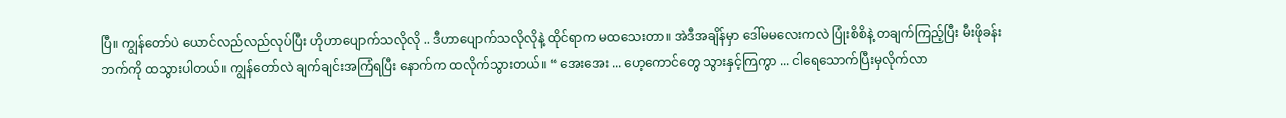ပြီ။ ကျွန်တော်ပဲ ယောင်လည်လည်လုပ်ပြီး ဟိုဟာပျောက်သလိုလို .. ဒီဟာပျောက်သလိုလိုနဲ့ ထိုင်ရာက မထသေးတာ။ အဲဒီအချိန်မှာ ဒေါ်မမလေးကလဲ ပြုံးစိစိနဲ့ တချက်ကြည့်ပြီး မီးဖိုခန်းဘက်ကို ထသွားပါတယ်။ ကျွန်တော်လဲ ချက်ချင်းအကြံရပြီး နောက်က ထလိုက်သွားတယ်။ “ အေးအေး ... ဟေ့ကောင်တွေ သွားနှင့်ကြကွာ ... ငါရေသောက်ပြီးမှလိုက်လာ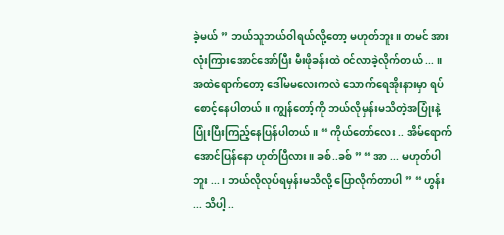ခဲ့မယ် ” ဘယ်သူဘယ်ဝါရယ်လို့တော့ မဟုတ်ဘူး။ တမင် အားလုံးကြားအောင်အော်ပြီး မီးဖိုခန်းထဲ ဝင်လာခဲ့လိုက်တယ် ... ။ အထဲရောက်တော့ ဒေါ်မမလေးကလဲ သောက်ရေအိုးနားမှာ ရပ်စောင့်နေပါတယ်။ ကျွန်တော့်ကို ဘယ်လိုမှန်းမသိတဲ့အပြုံးနဲ့ ပြုံးပြီးကြည့်နေပြန်ပါတယ်။ “ ကိုယ်တော်လေး .. အိမ်ရောက်အောင်ပြန်နော ဟုတ်ပြီလား။ ခစ်..ခစ် ” “ အာ ... မဟုတ်ပါဘူး ... ၊ ဘယ်လိုလုပ်ရမှန်းမသိလို့ ပြောလိုက်တာပါ ” “ ဟွန်း ... သိပါ့ ..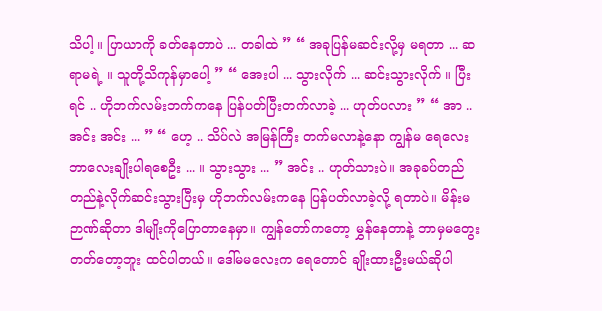သိပါ့ ။ ပြာယာကို ခတ်နေတာပဲ ... တခါထဲ ” “ အခုပြန်မဆင်းလို့မှ မရတာ ... ဆရာမရဲ့ ။ သူတို့သိကုန်မှာပေါ့ ” “ အေးပါ ... သွားလိုက် ... ဆင်းသွားလိုက် ။ ပြီးရင် .. ဟိုဘက်လမ်းဘက်ကနေ ပြန်ပတ်ပြီးတက်လာခဲ့ ... ဟုတ်ပလား ” “ အာ .. အင်း အင်း ... ” “ ဟေ့ .. သိပ်လဲ အမြန်ကြီး တက်မလာနဲ့နော ကျွန်မ ရေလေးဘာလေးချိုးပါရစေဦး ... ။ သွားသွား ... ” အင်း .. ဟုတ်သားပဲ။ အခုခပ်တည်တည်နဲ့လိုက်ဆင်းသွားပြီးမှ ဟိုဘက်လမ်းကနေ ပြန်ပတ်လာခဲ့လို့ ရတာပဲ။ မိန်းမဉာဏ်ဆိုတာ ဒါမျိုးကိုပြောတာနေမှာ။ ကျွန်တော်ကတော့ မွှန်နေတာနဲ့ ဘာမှမတွေးတတ်တော့ဘူး ထင်ပါတယ်။ ဒေါ်မမလေးက ရေတောင် ချိုးထားဦးမယ်ဆိုပါ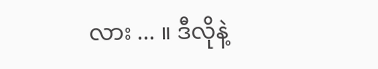လား ... ။ ဒီလိုနဲ့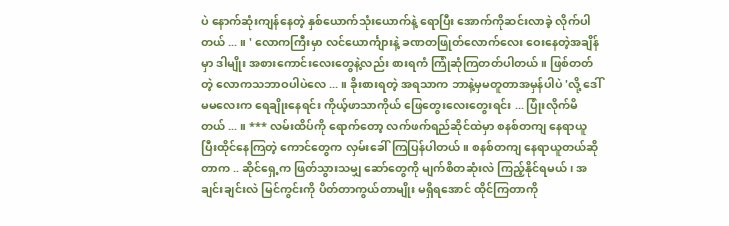ပဲ နောက်ဆုံးကျန်နေတဲ့ နှစ်ယောက်သုံးယောက်နဲ့ ရောပြီး အောက်ကိုဆင်းလာခဲ့ လိုက်ပါတယ် ... ။ ' လောကကြီးမှာ လင်ယောင်္ကျားနဲ့ ခဏတဖြုတ်လောက်လေး ဝေးနေတဲ့အချိန်မှာ ဒါမျိုး အစားကောင်းလေးတွေနဲ့လည်း စားရကံ ကြုံဆုံကြတတ်ပါတယ်။ ဖြစ်တတ်တဲ့ လောကသဘာဝပါပဲလေ ... ။ ခိုးစားရတဲ့ အရသာက ဘာနဲ့မှမတူတာအမှန်ပါပဲ 'လို့ ဒေါ်မမလေးက ရေချိုးနေရင်း ကိုယ့်ဖာသာကိုယ် ဖြေတွေးလေးတွေးရင်း ... ပြုံးလိုက်မိတယ် ... ။ *** လမ်းထိပ်ကို ရောက်တော့ လက်ဖက်ရည်ဆိုင်ထဲမှာ စနစ်တကျ နေရာယူပြီးထိုင်နေကြတဲ့ ကောင်တွေက လှမ်းခေါ်ကြပြန်ပါတယ်။ စနစ်တကျ နေရာယူတယ်ဆိုတာက .. ဆိုင်ရှေ့က ဖြတ်သွားသမျှ ဆော်တွေကို မျက်စိတဆုံးလဲ ကြည့်နိုင်ရမယ်၊ အချင်းချင်းလဲ မြင်ကွင်းကို ပိတ်တာကွယ်တာမျိုး မရှိရအောင် ထိုင်ကြတာကို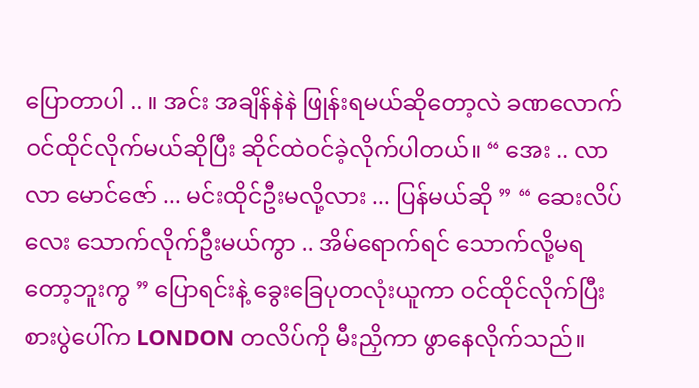ပြောတာပါ .. ။ အင်း အချိန်နဲနဲ ဖြုန်းရမယ်ဆိုတော့လဲ ခဏလောက် ဝင်ထိုင်လိုက်မယ်ဆိုပြီး ဆိုင်ထဲဝင်ခဲ့လိုက်ပါတယ်။ “ အေး .. လာလာ မောင်ဇော် ... မင်းထိုင်ဦးမလို့လား ... ပြန်မယ်ဆို ” “ ဆေးလိပ်လေး သောက်လိုက်ဦးမယ်ကွာ .. အိမ်ရောက်ရင် သောက်လို့မရတော့ဘူးကွ ” ပြောရင်းနဲ့ ခွေးခြေပုတလုံးယူကာ ဝင်ထိုင်လိုက်ပြီး စားပွဲပေါ်က LONDON တလိပ်ကို မီးညှိကာ ဖွာနေလိုက်သည်။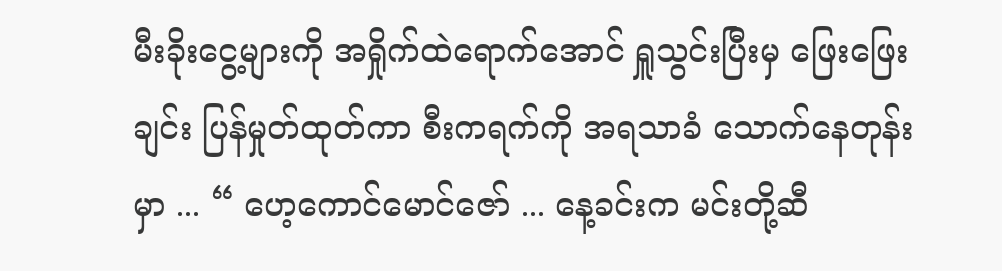မီးခိုးငွေ့များကို အရှိုက်ထဲရောက်အောင် ရှူသွင်းပြီးမှ ဖြေးဖြေးချင်း ပြန်မှုတ်ထုတ်ကာ စီးကရက်ကို အရသာခံ သောက်နေတုန်းမှာ ... “ ဟေ့ကောင်မောင်ဇော် ... နေ့ခင်းက မင်းတို့ဆီ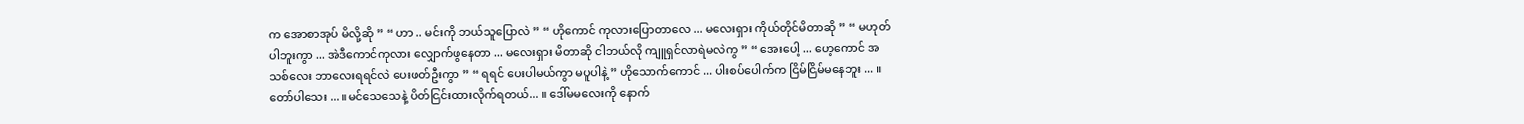က အောစာအုပ် မိလို့ဆို ” “ ဟာ .. မင်းကို ဘယ်သူပြောလဲ ” “ ဟိုကောင် ကုလားပြောတာလေ ... မလေးရှား ကိုယ်တိုင်မိတာဆို ” “ မဟုတ်ပါဘူးကွာ ... အဲဒီကောင်ကုလား လျှောက်ဖွနေတာ ... မလေးရှား မိတာဆို ငါဘယ်လို ကျူရှင်လာရဲမလဲကွ ” “ အေးပေါ့ ... ဟေ့ကောင် အသစ်လေး ဘာလေးရရင်လဲ ပေးဖတ်ဦးကွာ ” “ ရရင် ပေးပါမယ်ကွာ မပူပါနဲ့ ” ဟိုသောက်ကောင် ... ပါးစပ်ပေါက်က ငြိမ်ငြိမ်မနေဘူး ... ။ တော်ပါသေး ... ။မင်သေသေနဲ့ ပိတ်ငြင်းထားလိုက်ရတယ်... ။ ဒေါ်မမလေးကို နောက်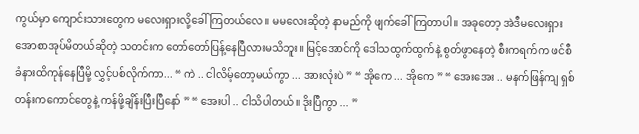ကွယ်မှာ ကျောင်းသားတွေက မလေးရှားလို့ခေါ်ကြတယ်လေ။ မမလေးဆိုတဲ့ နာမည်ကို ဖျက်ခေါ်ကြတာပါ။ အခုတော့ အဲဒီမလေးရှား အောစာအုပ်မိတယ်ဆိုတဲ့ သတင်းက တော်တော်ပြန့်နေပြီလားမသိဘူး။ မြင့်အောင်ကို ဒေါသထွက်ထွက်နဲ့ စွတ်ဖွာနေတဲ့ စီးကရက်က ဖင်စီခံနားထိကုန်နေပြီမို့ လွှင့်ပစ်လိုက်ကာ... “ ကဲ .. ငါလိမ့်တော့မယ်ကွာ ... အားလုံးပဲ ” “ အိုကေ ... အိုကေ ” “ အေးအေး .. မနက်ဖြန်ကျ ရှစ်တန်းကကောင်တွေနဲ့ ကန်ဖို့ချိန်းပြီးပြီနော် ” “ အေးပါ .. ငါသိပါတယ်။ ဒိုးပြီကွာ ... ”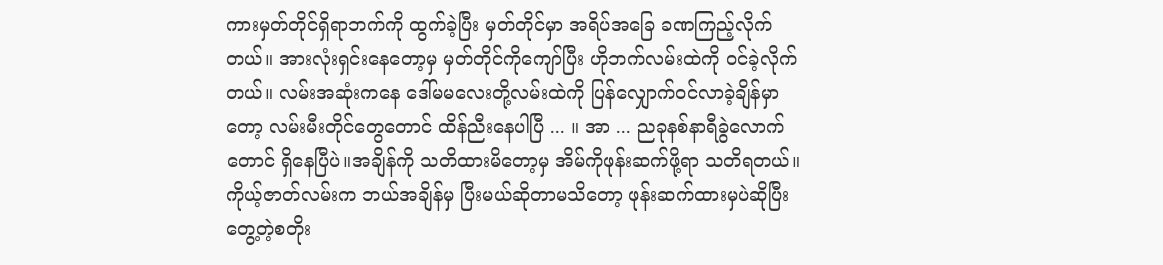ကားမှတ်တိုင်ရှိရာဘက်ကို ထွက်ခဲ့ပြီး မှတ်တိုင်မှာ အရိပ်အခြေ ခဏကြည့်လိုက်တယ်။ အားလုံးရှင်းနေတော့မှ မှတ်တိုင်ကိုကျော်ပြီး ဟိုဘက်လမ်းထဲကို ဝင်ခဲ့လိုက်တယ်။ လမ်းအဆုံးကနေ ဒေါ်မမလေးတို့လမ်းထဲကို ပြန်လျှောက်ဝင်လာခဲ့ချိန်မှာတော့ လမ်းမီးတိုင်တွေတောင် ထိန်ညီးနေပါပြီ ... ။ အာ ... ညခုနစ်နာရီခွဲလောက်တောင် ရှိနေပြီပဲ။အချိန်ကို သတိထားမိတော့မှ အိမ်ကိုဖုန်းဆက်ဖို့ရာ သတိရတယ်။ ကိုယ့်ဇာတ်လမ်းက ဘယ်အချိန်မှ ပြီးမယ်ဆိုတာမသိတော့ ဖုန်းဆက်ထားမှပဲဆိုပြီး တွေ့တဲ့စတိုး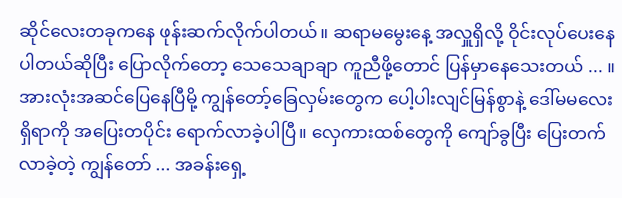ဆိုင်လေးတခုကနေ ဖုန်းဆက်လိုက်ပါတယ်။ ဆရာမမွေးနေ့ အလှူရှိလို့ ဝိုင်းလုပ်ပေးနေပါတယ်ဆိုပြီး ပြောလိုက်တော့ သေသေချာချာ ကူညီဖို့တောင် ပြန်မှာနေသေးတယ် ... ။ အားလုံးအဆင်ပြေနေပြီမို့ ကျွန်တော့်ခြေလှမ်းတွေက ပေါ့ပါးလျင်မြန်စွာနဲ့ ဒေါ်မမလေးရှိရာကို အပြေးတပိုင်း ရောက်လာခဲ့ပါပြီ။ လှေကားထစ်တွေကို ကျော်ခွပြီး ပြေးတက်လာခဲ့တဲ့ ကျွန်တော် ... အခန်းရှေ့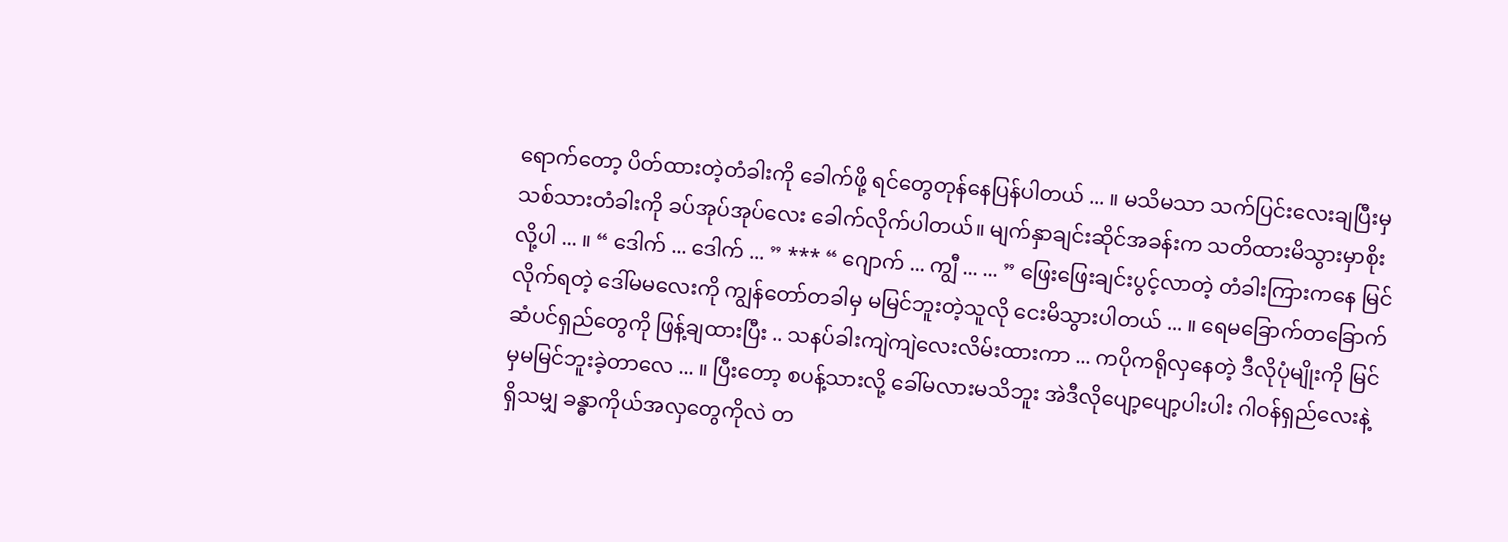ရောက်တော့ ပိတ်ထားတဲ့တံခါးကို ခေါက်ဖို့ ရင်တွေတုန်နေပြန်ပါတယ် ... ။ မသိမသာ သက်ပြင်းလေးချပြီးမှ သစ်သားတံခါးကို ခပ်အုပ်အုပ်လေး ခေါက်လိုက်ပါတယ်။ မျက်နှာချင်းဆိုင်အခန်းက သတိထားမိသွားမှာစိုးလို့ပါ ... ။ “ ဒေါက် ... ဒေါက် ... ” *** “ ဂျောက် ... ကျွီ ... ... ” ဖြေးဖြေးချင်းပွင့်လာတဲ့ တံခါးကြားကနေ မြင်လိုက်ရတဲ့ ဒေါ်မမလေးကို ကျွန်တော်တခါမှ မမြင်ဘူးတဲ့သူလို ငေးမိသွားပါတယ် ... ။ ရေမခြောက်တခြောက် ဆံပင်ရှည်တွေကို ဖြန့်ချထားပြီး .. သနပ်ခါးကျဲကျဲလေးလိမ်းထားကာ ... ကပိုကရိုလှနေတဲ့ ဒီလိုပုံမျိုးကို မြင်မှမမြင်ဘူးခဲ့တာလေ ... ။ ပြီးတော့ စပန့်သားလို့ ခေါ်မလားမသိဘူး အဲဒီလိုပျော့ပျော့ပါးပါး ဂါဝန်ရှည်လေးနဲ့ ရှိသမျှ ခန္ဓာကိုယ်အလှတွေကိုလဲ တ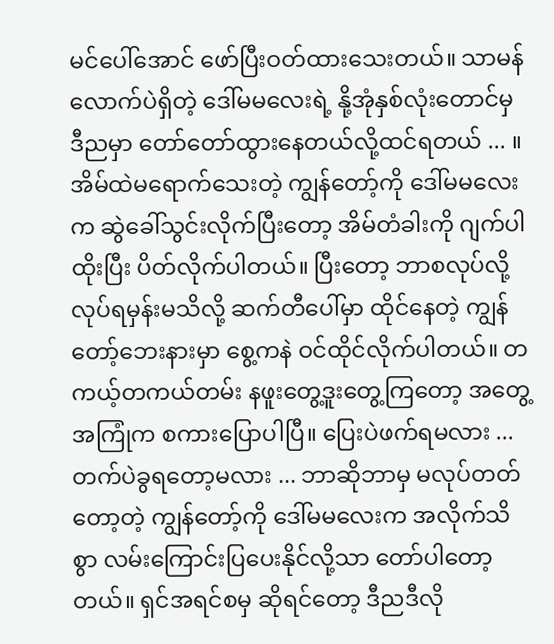မင်ပေါ်အောင် ဖော်ပြီးဝတ်ထားသေးတယ်။ သာမန်လောက်ပဲရှိတဲ့ ဒေါ်မမလေးရဲ့ နို့အုံနှစ်လုံးတောင်မှ ဒီညမှာ တော်တော်ထွားနေတယ်လို့ထင်ရတယ် ... ။ အိမ်ထဲမရောက်သေးတဲ့ ကျွန်တော့်ကို ဒေါ်မမလေးက ဆွဲခေါ်သွင်းလိုက်ပြီးတော့ အိမ်တံခါးကို ဂျက်ပါထိုးပြီး ပိတ်လိုက်ပါတယ်။ ပြီးတော့ ဘာစလုပ်လို့ လုပ်ရမှန်းမသိလို့ ဆက်တီပေါ်မှာ ထိုင်နေတဲ့ ကျွန်တော့်ဘေးနားမှာ စွေ့ကနဲ ဝင်ထိုင်လိုက်ပါတယ်။ တကယ့်တကယ်တမ်း နဖူးတွေ့ဒူးတွေ့ကြတော့ အတွေ့အကြုံက စကားပြောပါပြီ။ ပြေးပဲဖက်ရမလား ... တက်ပဲခွရတော့မလား ... ဘာဆိုဘာမှ မလုပ်တတ်တော့တဲ့ ကျွန်တော့်ကို ဒေါ်မမလေးက အလိုက်သိစွာ လမ်းကြောင်းပြပေးနိုင်လို့သာ တော်ပါတော့တယ်။ ရှင်အရင်စမှ ဆိုရင်တော့ ဒီညဒီလို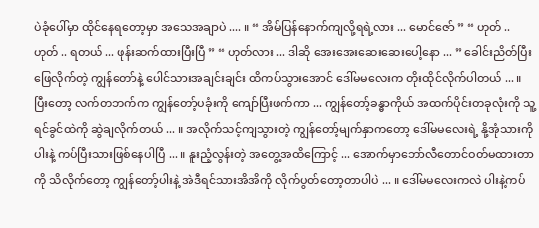ပဲခုံပေါ်မှာ ထိုင်နေရတော့မှာ အသေအချာပဲ .... ။ “ အိမ်ပြန်နောက်ကျလို့ရရဲ့လား ... မောင်ဇော် ” “ ဟုတ် .. ဟုတ် .. ရတယ် ... ဖုန်းဆက်ထားပြီးပြီ ” “ ဟုတ်လား ... ဒါဆို အေးအေးဆေးဆေးပေါ့နော ... ” ခေါင်းညိတ်ပြီး ဖြေလိုက်တဲ့ ကျွန်တော်နဲ့ ပေါင်သားအချင်းချင်း ထိကပ်သွားအောင် ဒေါ်မမလေးက တိုးထိုင်လိုက်ပါတယ် ... ။ ပြီးတော့ လက်တဘက်က ကျွန်တော့်ပခုံးကို ကျော်ပြီးဖက်ကာ ... ကျွန်တော့်ခန္ဓာကိုယ် အထက်ပိုင်းတခုလုံးကို သူ့ရင်ခွင်ထဲကို ဆွဲချလိုက်တယ် ... ။ အလိုက်သင့်ကျသွားတဲ့ ကျွန်တော့်မျက်နှာကတော့ ဒေါ်မမလေးရဲ့ နို့အုံသားကိုပါးနဲ့ ကပ်ပြီးသားဖြစ်နေပါပြီ ... ။ နူးညံ့လွန်းတဲ့ အတွေ့အထိကြောင့် ... အောက်မှာဘော်လီတောင်ဝတ်မထားတာကို သိလိုက်တော့ ကျွန်တော့်ပါးနဲ့ အဲဒီရင်သားအိအိကို လိုက်ပွတ်တော့တာပါပဲ ... ။ ဒေါ်မမလေးကလဲ ပါးနဲ့ကပ်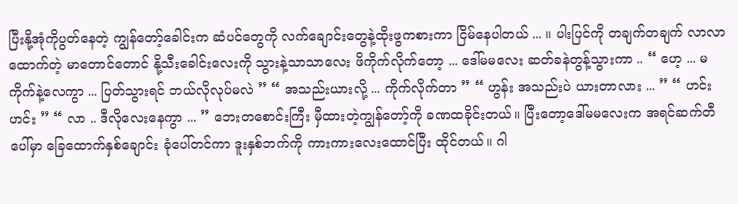ပြီးနို့အုံကိုပွတ်နေတဲ့ ကျွန်တော့်ခေါင်းက ဆံပင်တွေကို လက်ချောင်းတွေနဲ့ထိုးဖွကစားကာ ငြိမ်နေပါတယ် ... ။ ပါးပြင်ကို တချက်တချက် လာလာထောက်တဲ့ မာတောင်တောင် နို့သီးခေါင်းလေးကို သွားနဲ့သာသာလေး ဖိကိုက်လိုက်တော့ ... ဒေါ်မမလေး ဆတ်ခနဲတွန့်သွားကာ .. “ ဟေ့ ... မကိုက်နဲ့လေကွာ ... ပြတ်သွားရင် ဘယ်လိုလုပ်မလဲ ” “ အသည်းယားလို့ ... ကိုက်လိုက်တာ ” “ ဟွန်း အသည်းပဲ ယားတာလား ... ” “ ဟင်း ဟင်း ” “ လာ .. ဒီလိုလေးနေကွာ ... ” ဘေးတစောင်းကြီး မှီထားတဲ့ကျွန်တော့်ကို ခဏထခိုင်းတယ်။ ပြီးတော့ဒေါ်မမလေးက အရင်ဆက်တီပေါ်မှာ ခြေထောက်နှစ်ချောင်း ခုံပေါ်တင်ကာ ဒူးနှစ်ဘက်ကို ကားကားလေးထောင်ပြီး ထိုင်တယ်။ ဂါ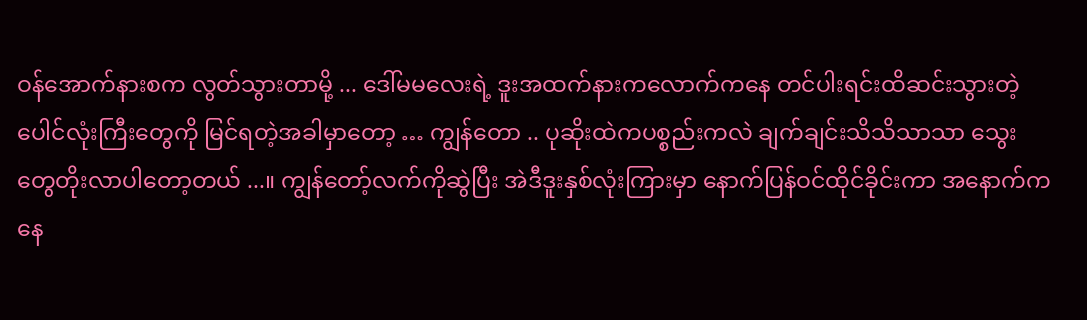ဝန်အောက်နားစက လွတ်သွားတာမို့ ... ဒေါ်မမလေးရဲ့ ဒူးအထက်နားကလောက်ကနေ တင်ပါးရင်းထိဆင်းသွားတဲ့ ပေါင်လုံးကြီးတွေကို မြင်ရတဲ့အခါမှာတော့ … ကျွန်တော .. ပုဆိုးထဲကပစ္စည်းကလဲ ချက်ချင်းသိသိသာသာ သွေးတွေတိုးလာပါတော့တယ် ...။ ကျွန်တော့်လက်ကိုဆွဲပြီး အဲဒီဒူးနှစ်လုံးကြားမှာ နောက်ပြန်ဝင်ထိုင်ခိုင်းကာ အနောက်ကနေ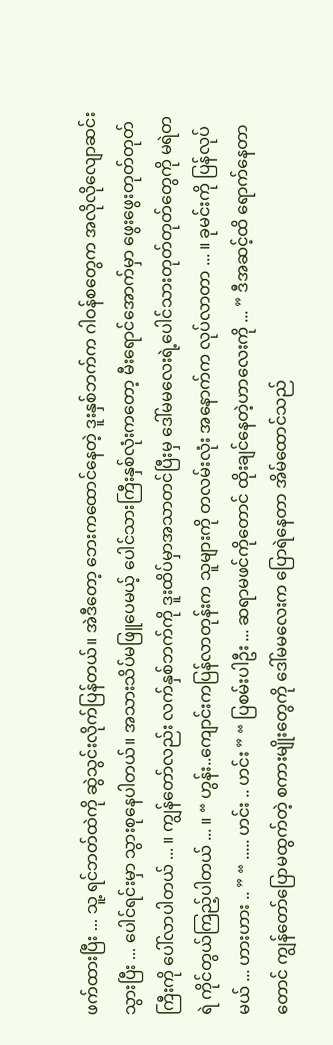ဖက်ထားပြီး ... သူ့ ရင်ဘတ်ထဲကို ဆွဲသွင်းလိုက်ပြန်တယ်။ အဲဒီတော့ ဘေးကထောင်နေတဲ့ ဒူးနှစ်ဘက်က ဂါဝန်စတွေက အလိုလိုလျောဆင်းသွားပြီး ... ပေါင်ရင်းမှာ သွားစုနေပါတယ်။ အသားသိပ်မဖြူပေမယ့် ပေါင်သားကြီးနှစ်လုံးကတော့ မီးရောင်အောက်မှာ ဖွေးဖွေးတုတ်တုတ်ကြီးကို ပေါ်လာပါတယ် ... ။ ကျွန်တော်လည်း လက်နှစ်ဘက်ကို ဒူးထိပ်မှာအသာတင်ပြီးမှ ဒေါ်မမလေးရဲ့ပေါင်သားတုတ်တုတ်တွေကို မရဲတရဲ ကိုင်တွယ်ကြည့်ပါတယ် ... ။ “ ဟွန်း..ကျောင်းကပြန်လာတုန်းက သူများကို တလမ်းလုံး အနောက်က လုပ်လာတာ ... ။ ခုမင်းကို ပြန်လုပ်မယ် ... ဟားဟား .. ” “ ..... ဟင်း .. ဟင်း ” “ ပြစမ်းပါဦး ... ဆရာမဖင်ကိုတောင် ထိုးချင်နေတဲ့ဟာလေးကို ... ” ဒီအဆင့်ထိ ရောက်နေတာတောင် ကျွန်တော်ပြောမထွက်တဲ့ စကားမျိုးတွေကို ဒေါ်မမလေးက ပြောရဲနေတာ အိမ်ထောင်သည်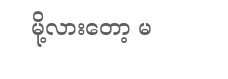မို့လားတော့ မ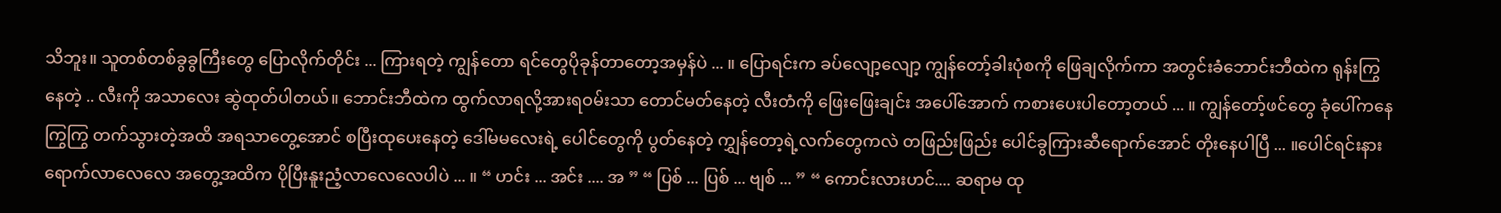သိဘူး။ သူတစ်တစ်ခွခွကြီးတွေ ပြောလိုက်တိုင်း ... ကြားရတဲ့ ကျွန်တော ရင်တွေပိုခုန်တာတော့အမှန်ပဲ ... ။ ပြောရင်းက ခပ်လျော့လျော့ ကျွန်တော့်ခါးပုံစကို ဖြေချလိုက်ကာ အတွင်းခံဘောင်းဘီထဲက ရုန်းကြွနေတဲ့ .. လီးကို အသာလေး ဆွဲထုတ်ပါတယ်။ ဘောင်းဘီထဲက ထွက်လာရလို့အားရဝမ်းသာ တောင်မတ်နေတဲ့ လီးတံကို ဖြေးဖြေးချင်း အပေါ်အောက် ကစားပေးပါတော့တယ် ... ။ ကျွန်တော့်ဖင်တွေ ခုံပေါ်ကနေကြွကြွ တက်သွားတဲ့အထိ အရသာတွေ့အောင် စပြီးထုပေးနေတဲ့ ဒေါ်မမလေးရဲ့ ပေါင်တွေကို ပွတ်နေတဲ့ ကျွှန်တော့ရဲ့လက်တွေကလဲ တဖြည်းဖြည်း ပေါင်ခွကြားဆီရောက်အောင် တိုးနေပါပြီ ... ။ပေါင်ရင်းနားရောက်လာလေလေ အတွေ့အထိက ပိုပြီးနူးညံ့လာလေလေပါပဲ ... ။ “ ဟင်း ... အင်း .... အ ” “ ပြစ် ... ပြစ် ... ဗျစ် ... ” “ ကောင်းလားဟင်.... ဆရာမ ထု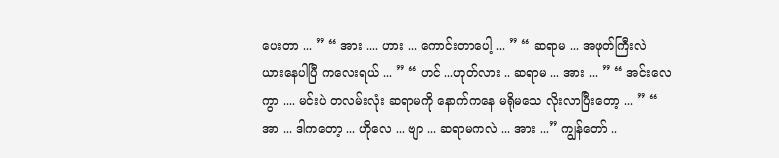ပေးတာ ... ” “ အား .... ဟား ... ကောင်းတာပေါ့ ... ” “ ဆရာမ ... အဖုတ်ကြီးလဲ ယားနေပါပြီ ကလေးရယ် ... ” “ ဟင် ...ဟုတ်လား .. ဆရာမ ... အား ... ” “ အင်းလေကွာ .... မင်းပဲ တလမ်းလုံး ဆရာမကို နောက်ကနေ မရိုမသေ လိုးလာပြီးတော့ ... ” “ အာ ... ဒါကတော့ ... ဟိုလေ ... ဗျာ ... ဆရာမကလဲ ... အား ...” ကျွန်တော် ..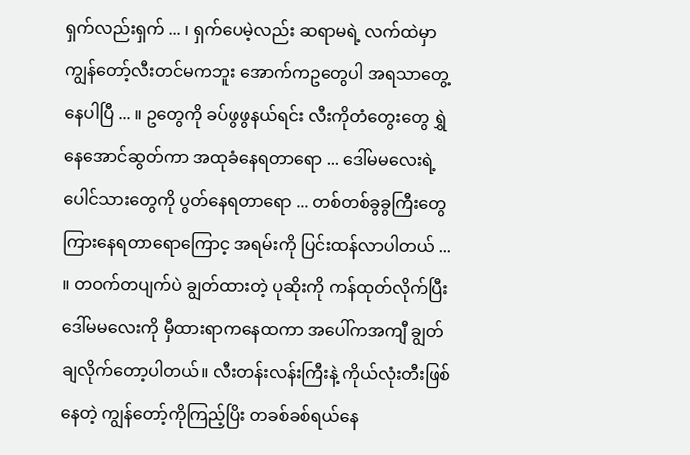ရှက်လည်းရှက် ... ၊ ရှက်ပေမဲ့လည်း ဆရာမရဲ့ လက်ထဲမှာ ကျွန်တော့်လီးတင်မကဘူး အောက်ကဥတွေပါ အရသာတွေ့နေပါပြီ ... ။ ဥတွေကို ခပ်ဖွဖွနယ်ရင်း လီးကိုတံတွေးတွေ ရွှဲနေအောင်ဆွတ်ကာ အထုခံနေရတာရော ... ဒေါ်မမလေးရဲ့ ပေါင်သားတွေကို ပွတ်နေရတာရော ... တစ်တစ်ခွခွကြီးတွေ ကြားနေရတာရောကြောင့ အရမ်းကို ပြင်းထန်လာပါတယ် ... ။ တဝက်တပျက်ပဲ ချွတ်ထားတဲ့ ပုဆိုးကို ကန်ထုတ်လိုက်ပြီး ဒေါ်မမလေးကို မှီထားရာကနေထကာ အပေါ်ကအကျီ ချွတ်ချလိုက်တော့ပါတယ်။ လီးတန်းလန်းကြီးနဲ့ ကိုယ်လုံးတီးဖြစ်နေတဲ့ ကျွန်တော့်ကိုကြည့်ပြိး တခစ်ခစ်ရယ်နေ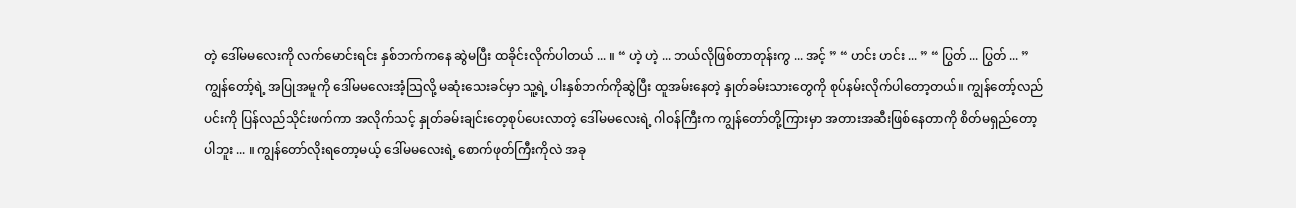တဲ့ ဒေါ်မမလေးကို လက်မောင်းရင်း နှစ်ဘက်ကနေ ဆွဲမပြီး ထခိုင်းလိုက်ပါတယ် ... ။ “ ဟဲ့ ဟဲ့ ... ဘယ်လိုဖြစ်တာတုန်းကွ ... အင့် ” “ ဟင်း ဟင်း ... ” “ ပြွတ် ... ပြွတ် ... ” ကျွန်တော့်ရဲ့ အပြုအမူကို ဒေါ်မမလေးအံ့သြလို့ မဆုံးသေးခင်မှာ သူ့ရဲ့ ပါးနှစ်ဘက်ကိုဆွဲပြီး ထူအမ်းနေတဲ့ နှုတ်ခမ်းသားတွေကို စုပ်နမ်းလိုက်ပါတော့တယ်။ ကျွန်တော့်လည်ပင်းကို ပြန်လည်သိုင်းဖက်ကာ အလိုက်သင့် နှုတ်ခမ်းချင်းတေ့စုပ်ပေးလာတဲ့ ဒေါ်မမလေးရဲ့ ဂါဝန်ကြီးက ကျွန်တော်တို့ကြားမှာ အတားအဆီးဖြစ်နေတာကို စိတ်မရှည်တော့ပါဘူး ... ။ ကျွန်တော်လိုးရတော့မယ့် ဒေါ်မမလေးရဲ့ စောက်ဖုတ်ကြီးကိုလဲ အခု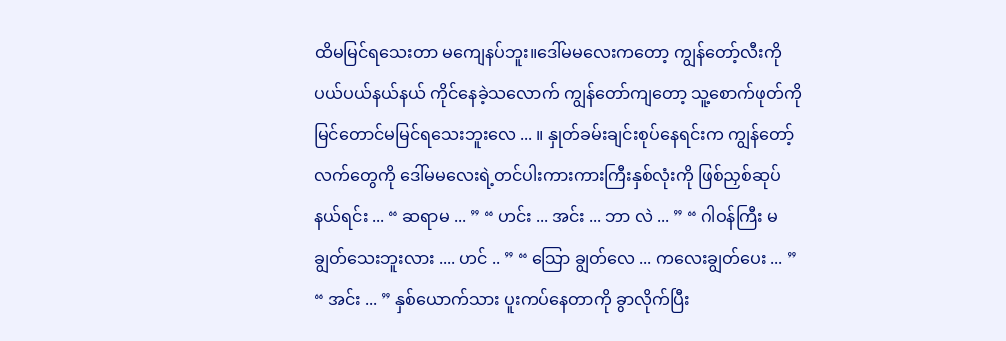ထိမမြင်ရသေးတာ မကျေနပ်ဘူး။ဒေါ်မမလေးကတော့ ကျွန်တော့်လီးကိုပယ်ပယ်နယ်နယ် ကိုင်နေခဲ့သလောက် ကျွန်တော်ကျတော့ သူ့စောက်ဖုတ်ကို မြင်တောင်မမြင်ရသေးဘူးလေ ... ။ နှုတ်ခမ်းချင်းစုပ်နေရင်းက ကျွန်တော့်လက်တွေကို ဒေါ်မမလေးရဲ့တင်ပါးကားကားကြီးနှစ်လုံးကို ဖြစ်ညှစ်ဆုပ်နယ်ရင်း ... “ ဆရာမ ... ” “ ဟင်း ... အင်း ... ဘာ လဲ ... ” “ ဂါဝန်ကြီး မချွတ်သေးဘူးလား .... ဟင် .. ” “ သြော ချွတ်လေ ... ကလေးချွတ်ပေး ... ” “ အင်း ... ” နှစ်ယောက်သား ပူးကပ်နေတာကို ခွာလိုက်ပြီး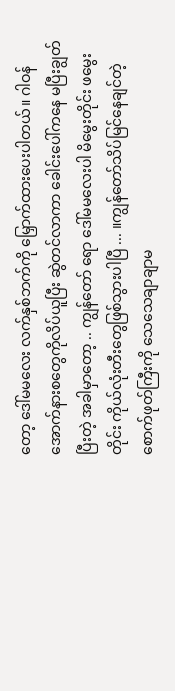တော့ ဒေါ်မမလေး လက်နှစ်ဘက်ကို မြှောက်ထားပေးပါတယ်။ ဂါဝန်အောက်နားစတွေကိုလိပ်ယူပြီး ဆွဲတင်လာကာ ခေါင်းပေါ်ကနေ မပြီးချွတ်ပြီးတဲ့ အခါမှာတော့ .. ကျွန်တော် ရော ဒေါ်မမလေးပါ မိမွေးတိုင်း ဖမွေးတိုင်း ကိုယ်လုံးတီးတွေဖြစ်သွားပါပြီ ... ။ကျွန်တော်သိပ်မြင်နေချင်တဲ့ စောက်ဖုတ်ကြီးကို သေသေချာချာမ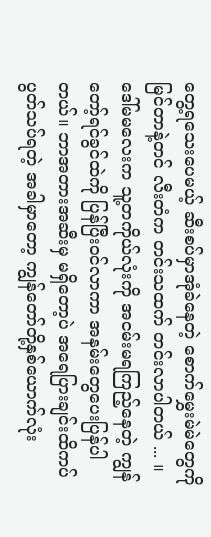တွေ့ရသေးပေမယ့် ဆီးစပ်မှာအုံခဲနေတဲ့ စောက်မွှေးမဲမဲတွေကို မြင်တာနဲ့တင် လီးတံက တင်းသထက် တင်းလာပါတယ် ... ။ ဒေါ်မမလေးက သူ့တကိုယ်လုံးကို အငမ်းမရကြည့်နေတဲ့ ကျွန်တော့်ရင်ခွင်ထဲကို ပြန်ပြီးဝင်လာကာ အနမ်းတွေပေးပြန်ပါတယ်။ ဘာအတားအဆီးမှ မရှိတော့ပဲ အရေပြားချင်းထိကပ်ပွတ်သပ်ရတဲ့ အခါမှာတော့ ကျွန်တော်တို့နှစ်ယောက်လုံး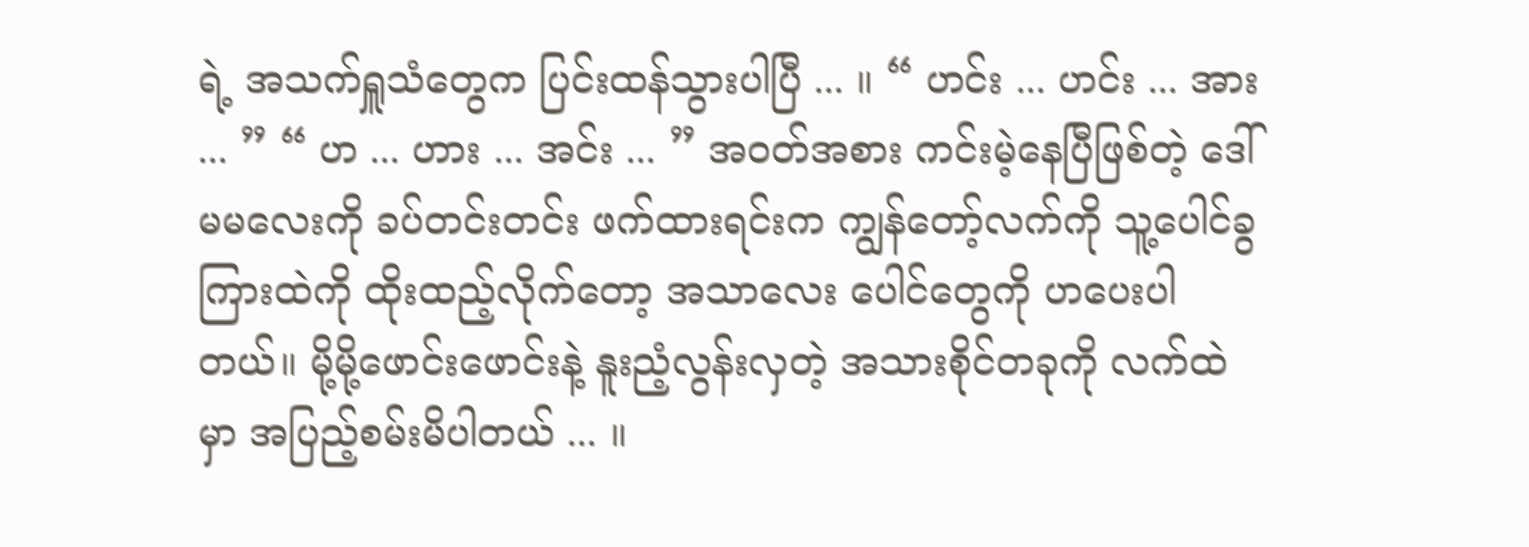ရဲ့ အသက်ရှူသံတွေက ပြင်းထန်သွားပါပြီ ... ။ “ ဟင်း ... ဟင်း ... အား ... ” “ ဟ ... ဟား ... အင်း ... ” အဝတ်အစား ကင်းမဲ့နေပြီဖြစ်တဲ့ ဒေါ်မမလေးကို ခပ်တင်းတင်း ဖက်ထားရင်းက ကျွန်တော့်လက်ကို သူ့ပေါင်ခွကြားထဲကို ထိုးထည့်လိုက်တော့ အသာလေး ပေါင်တွေကို ဟပေးပါတယ်။ မို့မို့ဖောင်းဖောင်းနဲ့ နူးညံ့လွန်းလှတဲ့ အသားစိုင်တခုကို လက်ထဲမှာ အပြည့်စမ်းမိပါတယ် ... ။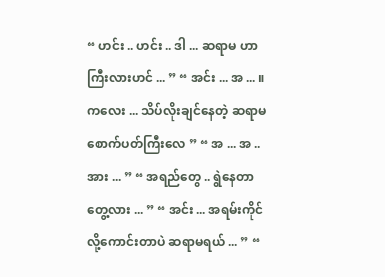“ ဟင်း .. ဟင်း .. ဒါ ... ဆရာမ ဟာကြီးလားဟင် ... ” “ အင်း ... အ ... ။ ကလေး ... သိပ်လိုးချင်နေတဲ့ ဆရာမ စောက်ပတ်ကြီးလေ ” “ အ ... အ .. အား ... ” “ အရည်တွေ .. ရွဲနေတာ တွေ့လား ... ” “ အင်း ... အရမ်းကိုင်လို့ကောင်းတာပဲ ဆရာမရယ် ... ” “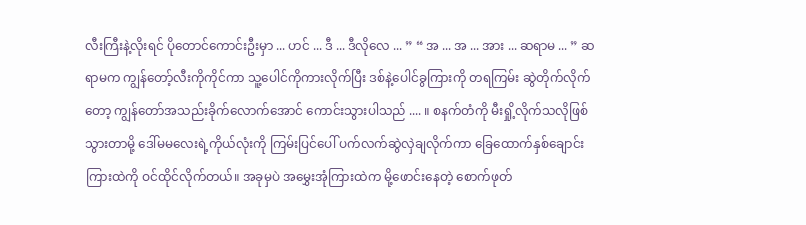လီးကြီးနဲ့လိုးရင် ပိုတောင်ကောင်းဦးမှာ ... ဟင် ... ဒီ ... ဒီလိုလေ ... ” “ အ ... အ ... အား ... ဆရာမ ... ” ဆရာမက ကျွန်တော့်လီးကိုကိုင်ကာ သူ့ပေါင်ကိုကားလိုက်ပြီး ဒစ်နဲ့ပေါင်ခွကြားကို တရကြမ်း ဆွဲတိုက်လိုက်တော့ ကျွန်တော်အသည်းခိုက်လောက်အောင် ကောင်းသွားပါသည် .... ။ စနက်တံကို မီးရှို့လိုက်သလိုဖြစ်သွားတာမို့ ဒေါ်မမလေးရဲ့ကိုယ်လုံးကို ကြမ်းပြင်ပေါ် ပက်လက်ဆွဲလှဲချလိုက်ကာ ခြေထောက်နှစ်ချောင်းကြားထဲကို ဝင်ထိုင်လိုက်တယ်။ အခုမှပဲ အမွှေးအုံကြားထဲက မို့ဖောင်းနေတဲ့ စောက်ဖုတ်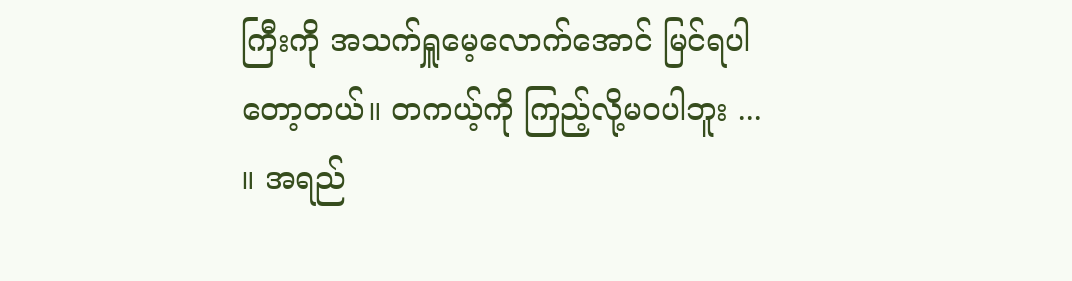ကြီးကို အသက်ရှူမေ့လောက်အောင် မြင်ရပါတော့တယ်။ တကယ့်ကို ကြည့်လို့မဝပါဘူး ... ။ အရည်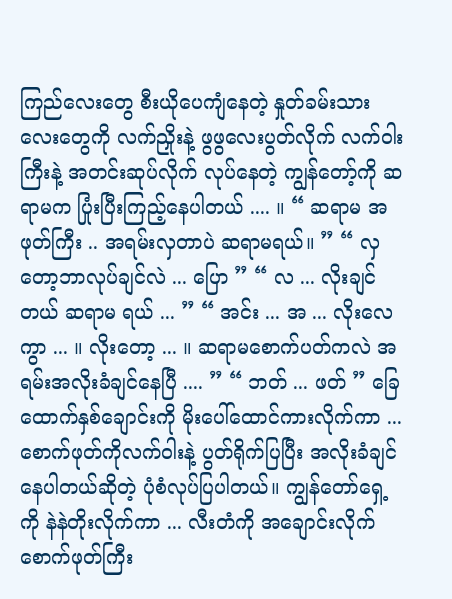ကြည်လေးတွေ စီးယိုပေကျံနေတဲ့ နှုတ်ခမ်းသားလေးတွေကို လက်ညှိုးနဲ့ ဖွဖွလေးပွတ်လိုက် လက်ဝါးကြီးနဲ့ အတင်းဆုပ်လိုက် လုပ်နေတဲ့ ကျွန်တော့်ကို ဆရာမက ပြုံးပြီးကြည့်နေပါတယ် .... ။ “ ဆရာမ အဖုတ်ကြီး .. အရမ်းလှတာပဲ ဆရာမရယ်။ ” “ လှတော့ဘာလုပ်ချင်လဲ ... ပြော ” “ လ ... လိုးချင်တယ် ဆရာမ ရယ် ... ” “ အင်း ... အ ... လိုးလေကွာ ... ။ လိုးတော့ ... ။ ဆရာမစောက်ပတ်ကလဲ အရမ်းအလိုးခံချင်နေပြီ .... ” “ ဘတ် ... ဖတ် ” ခြေထောက်နှစ်ချောင်းကို မိုးပေါ်ထောင်ကားလိုက်ကာ ... စောက်ဖုတ်ကိုလက်ဝါးနဲ့ ပွတ်ရိုက်ပြပြီး အလိုးခံချင်နေပါတယ်ဆိုတဲ့ ပုံစံလုပ်ပြပါတယ်။ ကျွန်တော်ရှေ့ကို နဲနဲတိုးလိုက်ကာ ... လီးတံကို အချောင်းလိုက် စောက်ဖုတ်ကြီး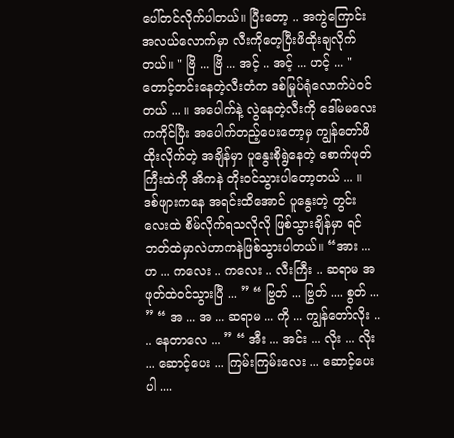ပေါ်တင်လိုက်ပါတယ်။ ပြီးတော့ .. အကွဲကြောင်းအလယ်လောက်မှာ လီးကိုတေ့ပြီးဖိထိုးချလိုက်တယ်။ " ဗြိ ... ဗြိ ... အင့် .. အင့် ... ဟင့် ... " တောင့်တင်းနေတဲ့လီးတံက ဒစ်မြုပ်ရုံလောက်ပဲဝင်တယ် ... ။ အပေါက်နဲ့ လွဲနေတဲ့လီးကို ဒေါ်မမလေးကကိုင်ပြီး အပေါက်တည့်ပေးတော့မှ ကျွန်တော်ဖိထိုးလိုက်တဲ့ အချိန်မှာ ပူနွေးစိုရွဲနေတဲ့ စောက်ဖုတ်ကြီးထဲကို အိကနဲ တိုးဝင်သွားပါတော့တယ် ... ။ ဒစ်ဖျားကနေ အရင်းထိအောင် ပူနွေးတဲ့ တွင်းလေးထဲ စိမ်လိုက်ရသလိုလို ဖြစ်သွားချိန်မှာ ရင်ဘတ်ထဲမှာလဲဟာကနဲဖြစ်သွားပါတယ်။ “အား ... ဟ ... ကလေး .. ကလေး .. လီးကြီး .. ဆရာမ အဖုတ်ထဲဝင်သွားပြီ ... ” “ ဗြွတ် ... ဗြွတ် .... စွတ် ... ” “ အ ... အ ... ဆရာမ ... ကို ... ကျွန်တော်လိုး .. .. နေတာလေ ... ” “ အီး ... အင်း ... လိုး ... လိုး ... ဆောင့်ပေး ... ကြမ်းကြမ်းလေး ... ဆောင့်ပေးပါ ....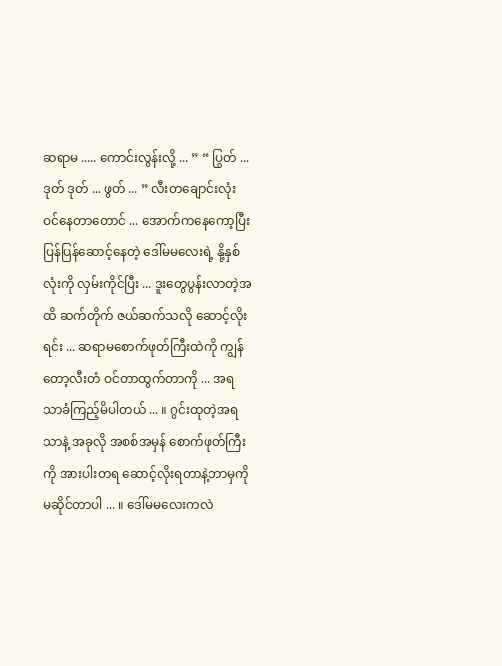ဆရာမ ..... ကောင်းလွန်းလို့ ... ” “ ပြွတ် ... ဒုတ် ဒုတ် ... ဖွတ် ... ” လီးတချောင်းလုံး ဝင်နေတာတောင် ... အောက်ကနေကော့ပြီး ပြန်ပြန်ဆောင့်နေတဲ့ ဒေါ်မမလေးရဲ့ နို့နှစ်လုံးကို လှမ်းကိုင်ပြီး ... ဒူးတွေပွန်းလာတဲ့အထိ ဆက်တိုက် ဇယ်ဆက်သလို ဆောင့်လိုးရင်း ... ဆရာမစောက်ဖုတ်ကြီးထဲကို ကျွန်တော့လီးတံ ဝင်တာထွက်တာကို ... အရသာခံကြည့်မိပါတယ် ... ။ ဂွင်းထုတဲ့အရသာနဲ့ အခုလို အစစ်အမှန် စောက်ဖုတ်ကြီးကို အားပါးတရ ဆောင့်လိုးရတာနဲ့ဘာမှကို မဆိုင်တာပါ ... ။ ဒေါ်မမလေးကလဲ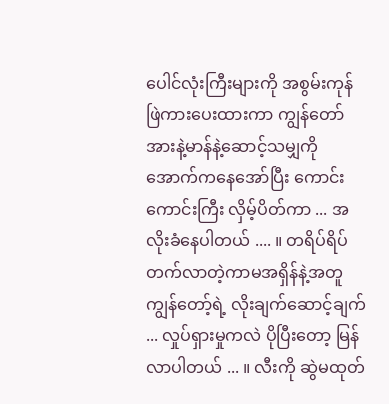ပေါင်လုံးကြီးများကို အစွမ်းကုန် ဖြဲကားပေးထားကာ ကျွန်တော် အားနဲ့မာန်နဲ့ဆောင့်သမျှကို အောက်ကနေအော်ပြီး ကောင်းကောင်းကြီး လှိမ့်ပိတ်ကာ ... အလိုးခံနေပါတယ် .... ။ တရိပ်ရိပ်တက်လာတဲ့ကာမအရှိန်နဲ့အတူ ကျွန်တော့်ရဲ့ လိုးချက်ဆောင့်ချက် ... လှုပ်ရှားမှုကလဲ ပိုပြီးတော့ မြန်လာပါတယ် ... ။ လီးကို ဆွဲမထုတ်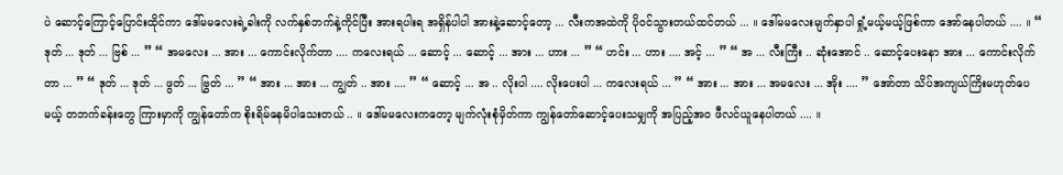ပဲ ဆောင့်ကြောင့်ပြောင်းထိုင်ကာ ဒေါ်မမလေးရဲ့ခါးကို လက်နှစ်ဘက်နဲ့ကိုင်ပြီး အားရပါးရ အရှိန်ပါပါ အားနဲ့ဆောင့်တော့ ... လီးကအထဲကို ပိုဝင်သွားတယ်ထင်တယ် ... ။ ဒေါ်မမလေးမျက်နှာပါ ရှုံ့မယ့်မယ့်ဖြစ်ကာ အော်နေပါတယ် .... ။ “ ဒုတ် ... ဒုတ် ... ဗြစ် ... ” “ အမလေး ... အား ... ကောင်းလိုက်တာ .... ကလေးရယ် ... ဆောင့် ... ဆောင့် ... အား ... ဟား ... ” “ ဟင်း ... ဟား .... အင့် ... ” “ အ ... လီးကြီး .. ဆုံးအောင် .. ဆောင့်ပေးနော အား ... ကောင်းလိုက်တာ ... ” “ ဒုတ် ... ဒုတ် ... ဖွတ် ... ဗြွတ် ... ” “ အား ... အား ... ကျွတ် .. အား .... ” “ ဆောင့် ... အ .. လိုးပါ .... လိုးပေးပါ ... ကလေးရယ် ... ” “ အား ... အား ... အမလေး ... အိုး .... ” အော်တာ သိပ်အကျယ်ကြိးမဟုတ်ပေမယ့် တဘက်ခန်းတွေ ကြားမှာကို ကျွန်တော်က စိုးရိမ်နေမိပါသေးတယ် .. ။ ဒေါ်မမလေးကတော့ မျက်လုံးစုံမှိတ်ကာ ကျွန်တော်ဆောင့်ပေးသမျှကို အပြည့်အဝ ဖီလင်ယူနေပါတယ် .... ။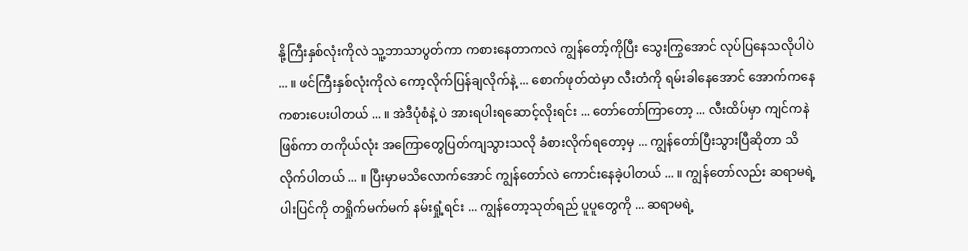နို့ကြီးနှစ်လုံးကိုလဲ သူ့ဘာသာပွတ်ကာ ကစားနေတာကလဲ ကျွန်တော့်ကိုပြီး သွေးကြွအောင် လုပ်ပြနေသလိုပါပဲ ... ။ ဖင်ကြီးနှစ်လုံးကိုလဲ ကော့လိုက်ပြန်ချလိုက်နဲ့ ... စောက်ဖုတ်ထဲမှာ လီးတံကို ရမ်းခါနေအောင် အောက်ကနေ ကစားပေးပါတယ် ... ။ အဲဒီပုံစံနဲ့ ပဲ အားရပါးရဆောင့်လိုးရင်း ... တော်တော်ကြာတော့ ... လီးထိပ်မှာ ကျင်ကနဲဖြစ်ကာ တကိုယ်လုံး အကြောတွေပြတ်ကျသွားသလို ခံစားလိုက်ရတော့မှ ... ကျွန်တော်ပြီးသွားပြီဆိုတာ သိလိုက်ပါတယ် ... ။ ပြီးမှာမသိလောက်အောင် ကျွန်တော်လဲ ကောင်းနေခဲ့ပါတယ် ... ။ ကျွန်တော်လည်း ဆရာမရဲ့ ပါးပြင်ကို တရှိုက်မက်မက် နမ်းရှုံ့ရင်း ... ကျွန်တော့သုတ်ရည် ပူပူတွေကို ... ဆရာမရဲ့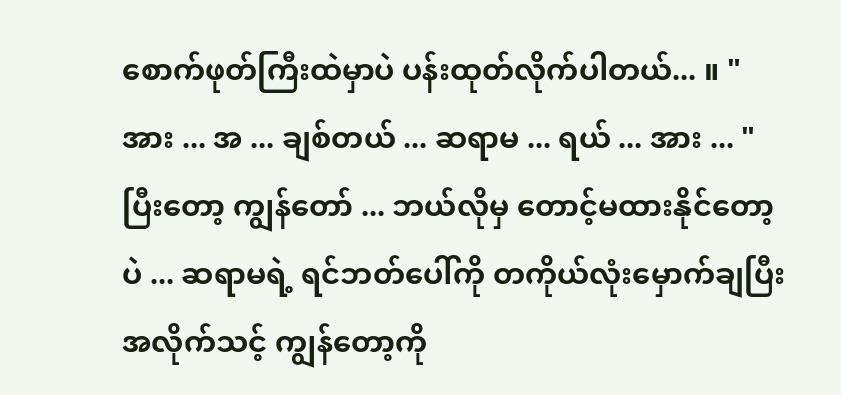စောက်ဖုတ်ကြီးထဲမှာပဲ ပန်းထုတ်လိုက်ပါတယ်... ။ " အား ... အ ... ချစ်တယ် ... ဆရာမ ... ရယ် ... အား ... " ပြီးတော့ ကျွန်တော် ... ဘယ်လိုမှ တောင့်မထားနိုင်တော့ပဲ ... ဆရာမရဲ့ ရင်ဘတ်ပေါ်ကို တကိုယ်လုံးမှောက်ချပြီး အလိုက်သင့် ကျွန်တော့ကို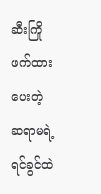ဆီးကြိုဖက်ထားပေးတဲ့ ဆရာမရဲ့ ရင်ခွင်ထဲ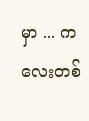မှာ ... ကလေးတစ်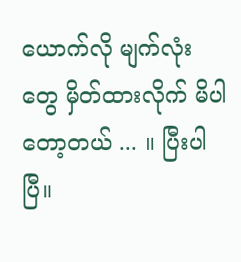ယောက်လို မျက်လုံးတွေ မှိတ်ထားလိုက် မိပါတော့တယ် ... ။ ပြီးပါပြီ။